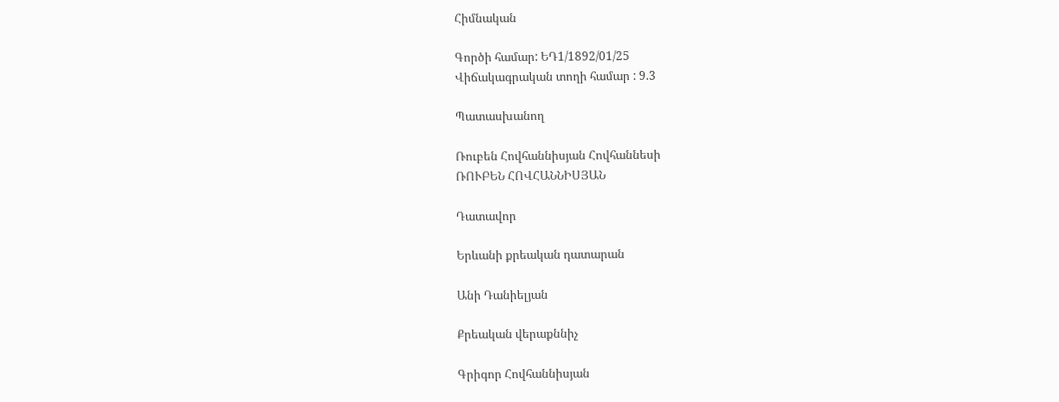Հիմնական

Գործի համար: ԵԴ1/1892/01/25
Վիճակագրական տողի համար : 9.3

Պատասխանող

Ռուբեն Հովհաննիսյան Հովհաննեսի
ՌՈՒԲԵՆ ՀՈՎՀԱՆՆԻՍՅԱՆ

Դատավոր

Երևանի քրեական դատարան

Անի Դանիելյան

Քրեական վերաքննիչ

Գրիգոր Հովհաննիսյան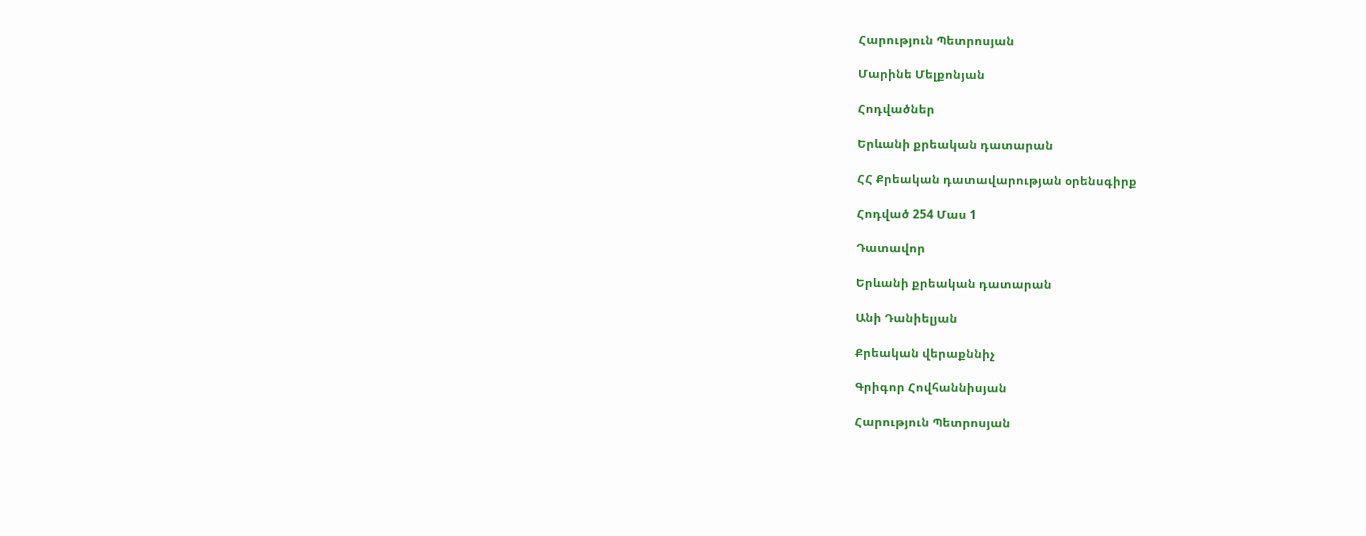Հարություն Պետրոսյան

Մարինե Մելքոնյան

Հոդվածներ

Երևանի քրեական դատարան

ՀՀ Քրեական դատավարության օրենսգիրք

Հոդված 254 Մաս 1

Դատավոր

Երևանի քրեական դատարան

Անի Դանիելյան

Քրեական վերաքննիչ

Գրիգոր Հովհաննիսյան

Հարություն Պետրոսյան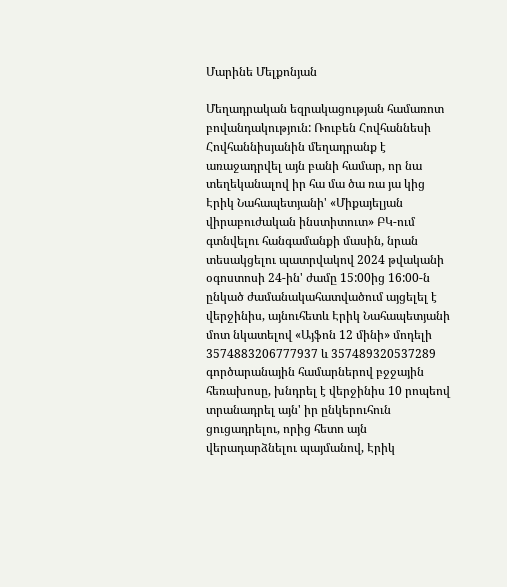Մարինե Մելքոնյան

Մեղադրական եզրակացության համառոտ բովանդակություն: Ռուբեն Հովհաննեսի Հովհաննիսյանին մեղադրանք է առաջադրվել այն բանի համար, որ նա տեղեկանալով իր հա մա ծա ռա յա կից Էրիկ Նահապետյանի' «Միքայելյան վիրաբուժական ինստիտուտ» ԲԿ-ում գտնվելու հանգամանքի մասին, նրան տեսակցելու պատրվակով 2024 թվականի օգոստոսի 24-ին' ժամը 15:00ից 16:00-ն ընկած ժամանակահատվածում այցելել է վերջինիս, այնուհետև Էրիկ Նահապետյանի մոտ նկատելով «Այֆոն 12 մինի» մոդելի 3574883206777937 և 357489320537289 գործարանային համարներով բջջային հեռախոսը, խնդրել է վերջինիս 10 րոպեով տրանադրել այն' իր ընկերուհուն ցուցադրելու, որից հետո այն վերադարձնելու պայմանով, Էրիկ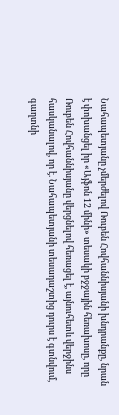Նահապետյանը չմերժելով Ռուբեն Հովհաննիսյանի խնդրանքը, նրան է փոխանցել իր «Այֆոն 12 մինի» տեսակի բջջային հեռախոսը, որը Ռուբեն Հովհաննիսյանը վերցնելով հեռացել է, այնուհետև վերջինս հասկանալով, որ է. Նահապետյանի տեսադաշտից դուրս է գտնվում, գաղտնի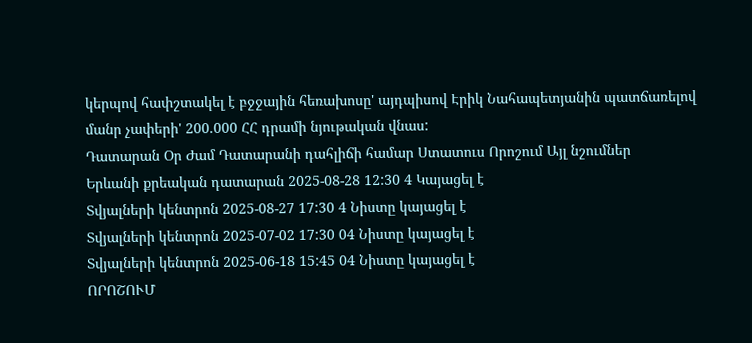կերպով հափշտակել է բջջային հեռախոսը' այդպիսով Էրիկ Նահապետյանին պատճառելով մանր չափերի' 200.000 ՀՀ դրամի նյութական վնաս:
Դատարան Օր Ժամ Դատարանի դահլիճի համար Ստատուս Որոշում Այլ նշումներ
Երևանի քրեական դատարան 2025-08-28 12:30 4 Կայացել է
Տվյալների կենտրոն 2025-08-27 17:30 4 Նիստը կայացել է
Տվյալների կենտրոն 2025-07-02 17:30 04 Նիստը կայացել է
Տվյալների կենտրոն 2025-06-18 15:45 04 Նիստը կայացել է
ՈՐՈՇՈՒՄ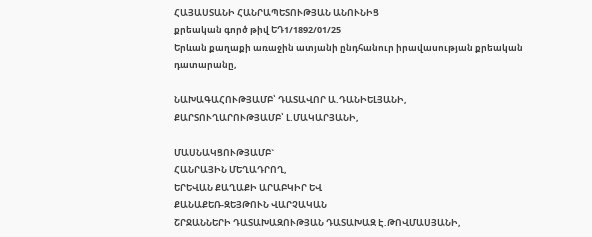ՀԱՅԱՍՏԱՆԻ ՀԱՆՐԱՊԵՏՈՒԹՅԱՆ ԱՆՈՒՆԻՑ
քրեական գործ թիվ ԵԴ1/1892/01/25
Երևան քաղաքի առաջին ատյանի ընդհանուր իրավասության քրեական դատարանը,

ՆԱԽԱԳԱՀՈՒԹՅԱՄԲ՝ ԴԱՏԱՎՈՐ Ա.ԴԱՆԻԵԼՅԱՆԻ,
ՔԱՐՏՈՒՂԱՐՈՒԹՅԱՄԲ՝ Լ.ՄԱԿԱՐՅԱՆԻ,

ՄԱՍՆԱԿՑՈՒԹՅԱՄԲ`
ՀԱՆՐԱՅԻՆ ՄԵՂԱԴՐՈՂ,
ԵՐԵՎԱՆ ՔԱՂԱՔԻ ԱՐԱԲԿԻՐ ԵՎ
ՔԱՆԱՔԵՌ-ԶԵՅԹՈՒՆ ՎԱՐՉԱԿԱՆ
ՇՐՋԱՆՆԵՐԻ ԴԱՏԱԽԱԶՈՒԹՅԱՆ ԴԱՏԱԽԱԶ Է.ԹՈՎՄԱՍՅԱՆԻ,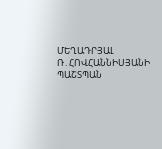ՄԵՂԱԴՐՅԱԼ Ռ․ՀՈՎՀԱՆՆԻՍՅԱՆԻ
ՊԱՇՏՊԱՆ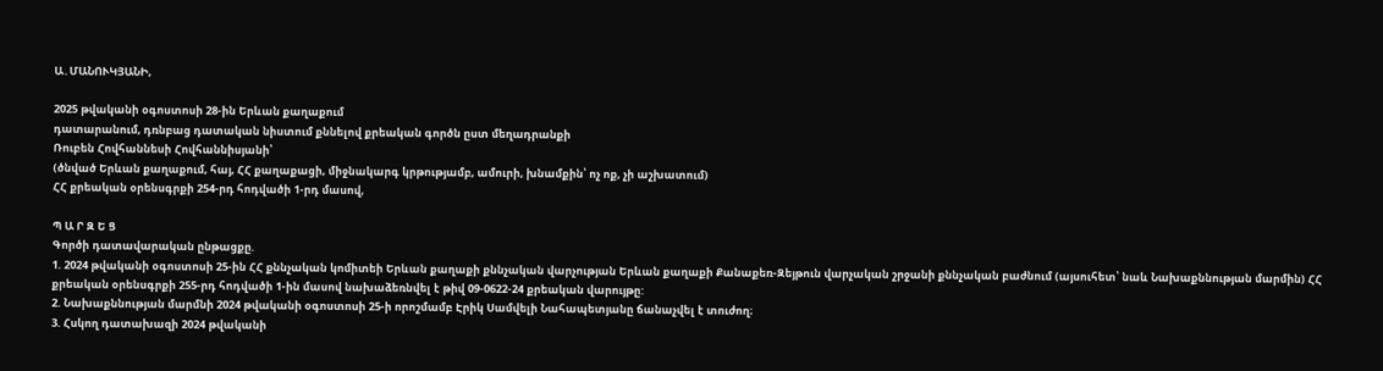Ա․ՄԱՆՈՒԿՅԱՆԻ,

2025 թվականի օգոստոսի 28-ին Երևան քաղաքում
դատարանում, դռնբաց դատական նիստում քննելով քրեական գործն ըստ մեղադրանքի
Ռուբեն Հովհաննեսի Հովհաննիսյանի՝
(ծնված Երևան քաղաքում, հայ, ՀՀ քաղաքացի, միջնակարգ կրթությամբ, ամուրի, խնամքին՝ ոչ ոք, չի աշխատում)
ՀՀ քրեական օրենսգրքի 254-րդ հոդվածի 1-րդ մասով,

Պ Ա Ր Զ Ե Ց
Գործի դատավարական ընթացքը.
1. 2024 թվականի օգոստոսի 25-ին ՀՀ քննչական կոմիտեի Երևան քաղաքի քննչական վարչության Երևան քաղաքի Քանաքեռ-Զեյթուն վարչական շրջանի քննչական բաժնում (այսուհետ՝ նաև Նախաքննության մարմին) ՀՀ քրեական օրենսգրքի 255-րդ հոդվածի 1-ին մասով նախաձեռնվել է թիվ 09-0622-24 քրեական վարույթը:
2. Նախաքննության մարմնի 2024 թվականի օգոստոսի 25-ի որոշմամբ Էրիկ Սամվելի Նահապետյանը ճանաչվել է տուժող։
3. Հսկող դատախազի 2024 թվականի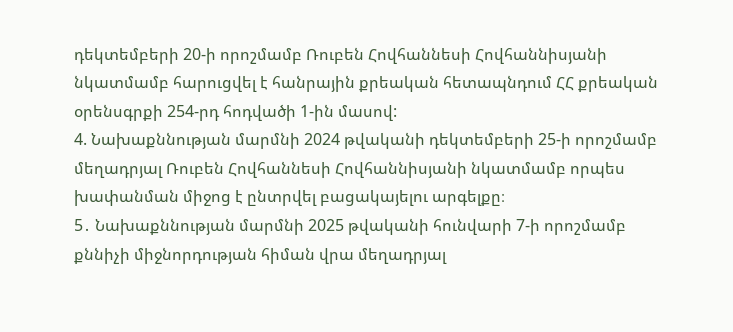դեկտեմբերի 20-ի որոշմամբ Ռուբեն Հովհաննեսի Հովհաննիսյանի նկատմամբ հարուցվել է հանրային քրեական հետապնդում ՀՀ քրեական օրենսգրքի 254-րդ հոդվածի 1-ին մասով:
4. Նախաքննության մարմնի 2024 թվականի դեկտեմբերի 25-ի որոշմամբ մեղադրյալ Ռուբեն Հովհաննեսի Հովհաննիսյանի նկատմամբ որպես խափանման միջոց է ընտրվել բացակայելու արգելքը։
5․ Նախաքննության մարմնի 2025 թվականի հունվարի 7-ի որոշմամբ քննիչի միջնորդության հիման վրա մեղադրյալ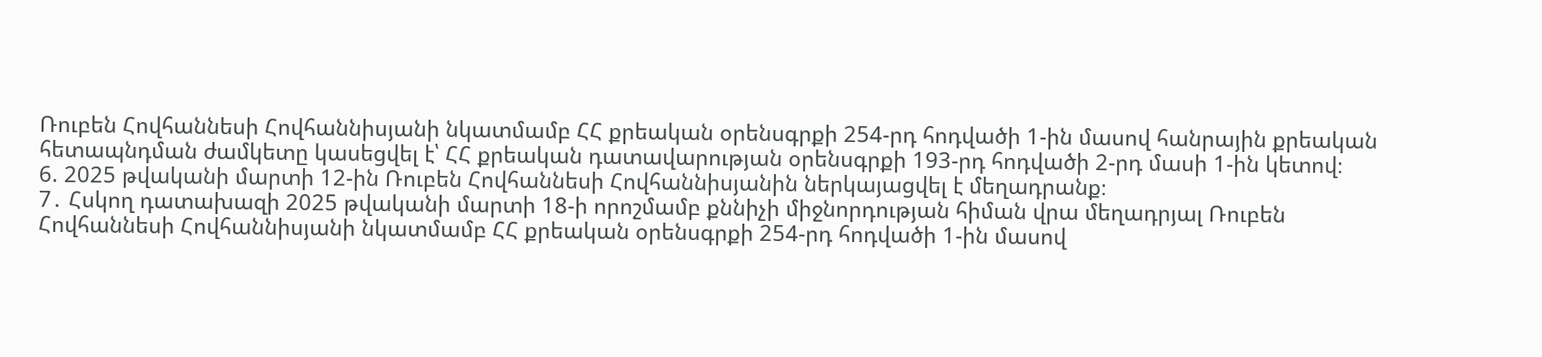Ռուբեն Հովհաննեսի Հովհաննիսյանի նկատմամբ ՀՀ քրեական օրենսգրքի 254-րդ հոդվածի 1-ին մասով հանրային քրեական հետապնդման ժամկետը կասեցվել է՝ ՀՀ քրեական դատավարության օրենսգրքի 193-րդ հոդվածի 2-րդ մասի 1-ին կետով։
6. 2025 թվականի մարտի 12-ին Ռուբեն Հովհաննեսի Հովհաննիսյանին ներկայացվել է մեղադրանք։
7․ Հսկող դատախազի 2025 թվականի մարտի 18-ի որոշմամբ քննիչի միջնորդության հիման վրա մեղադրյալ Ռուբեն Հովհաննեսի Հովհաննիսյանի նկատմամբ ՀՀ քրեական օրենսգրքի 254-րդ հոդվածի 1-ին մասով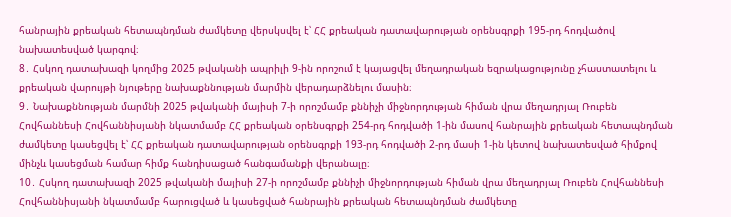հանրային քրեական հետապնդման ժամկետը վերսկսվել է՝ ՀՀ քրեական դատավարության օրենսգրքի 195-րդ հոդվածով նախատեսված կարգով։
8․ Հսկող դատախազի կողմից 2025 թվականի ապրիլի 9-ին որոշում է կայացվել մեղադրական եզրակացությունը չհաստատելու և քրեական վարույթի նյութերը նախաքննության մարմին վերադարձնելու մասին։
9․ Նախաքննության մարմնի 2025 թվականի մայիսի 7-ի որոշմամբ քննիչի միջնորդության հիման վրա մեղադրյալ Ռուբեն Հովհաննեսի Հովհաննիսյանի նկատմամբ ՀՀ քրեական օրենսգրքի 254-րդ հոդվածի 1-ին մասով հանրային քրեական հետապնդման ժամկետը կասեցվել է՝ ՀՀ քրեական դատավարության օրենսգրքի 193-րդ հոդվածի 2-րդ մասի 1-ին կետով նախատեսված հիմքով մինչև կասեցման համար հիմք հանդիսացած հանգամանքի վերանալը։
10․ Հսկող դատախազի 2025 թվականի մայիսի 27-ի որոշմամբ քննիչի միջնորդության հիման վրա մեղադրյալ Ռուբեն Հովհաննեսի Հովհաննիսյանի նկատմամբ հարուցված և կասեցված հանրային քրեական հետապնդման ժամկետը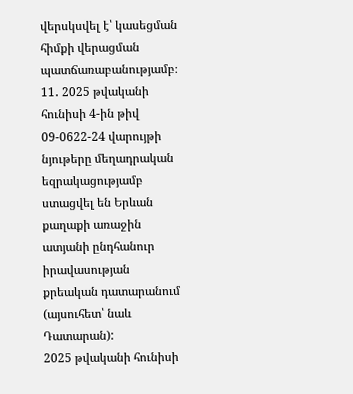վերսկսվել է՝ կասեցման հիմքի վերացման պատճառաբանությամբ։
11․ 2025 թվականի հունիսի 4-ին թիվ 09-0622-24 վարույթի նյութերը մեղադրական եզրակացությամբ ստացվել են Երևան քաղաքի առաջին ատյանի ընդհանուր իրավասության քրեական դատարանում (այսուհետ՝ նաև Դատարան):
2025 թվականի հունիսի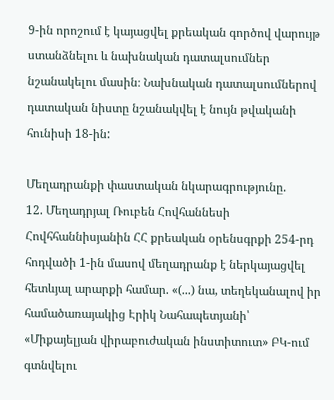9-ին որոշում է կայացվել քրեական գործով վարույթ ստանձնելու և նախնական դատալսումներ նշանակելու մասին։ Նախնական դատալսումներով դատական նիստը նշանակվել է նույն թվականի հունիսի 18-ին:

Մեղադրանքի փաստական նկարագրությունը.
12. Մեղադրյալ Ռուբեն Հովհաննեսի Հովհհաննիսյանին ՀՀ քրեական օրենսգրքի 254-րդ հոդվածի 1-ին մասով մեղադրանք է ներկայացվել հետևյալ արարքի համար. «(...) նա, տեղեկանալով իր համածառայակից Էրիկ Նահապետյանի՝ «Միքայելյան վիրաբուժական ինստիտուտ» ԲԿ-ում գտնվելու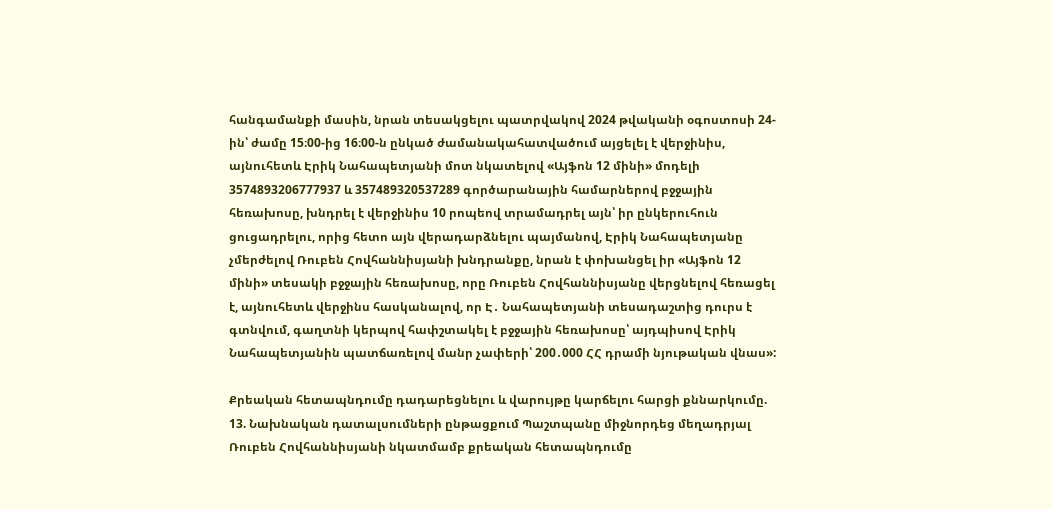հանգամանքի մասին, նրան տեսակցելու պատրվակով 2024 թվականի օգոստոսի 24-ին՝ ժամը 15։00-ից 16։00-ն ընկած ժամանակահատվածում այցելել է վերջինիս, այնուհետև Էրիկ Նահապետյանի մոտ նկատելով «Այֆոն 12 մինի» մոդելի 3574893206777937 և 357489320537289 գործարանային համարներով բջջային հեռախոսը, խնդրել է վերջինիս 10 րոպեով տրամադրել այն՝ իր ընկերուհուն ցուցադրելու, որից հետո այն վերադարձնելու պայմանով, Էրիկ Նահապետյանը չմերժելով Ռուբեն Հովհաննիսյանի խնդրանքը, նրան է փոխանցել իր «Այֆոն 12 մինի» տեսակի բջջային հեռախոսը, որը Ռուբեն Հովհաննիսյանը վերցնելով հեռացել է, այնուհետև վերջինս հասկանալով, որ Է․ Նահապետյանի տեսադաշտից դուրս է գտնվում, գաղտնի կերպով հափշտակել է բջջային հեռախոսը՝ այդպիսով Էրիկ Նահապետյանին պատճառելով մանր չափերի՝ 200․000 ՀՀ դրամի նյութական վնաս»:

Քրեական հետապնդումը դադարեցնելու և վարույթը կարճելու հարցի քննարկումը.
13. Նախնական դատալսումների ընթացքում Պաշտպանը միջնորդեց մեղադրյալ Ռուբեն Հովհաննիսյանի նկատմամբ քրեական հետապնդումը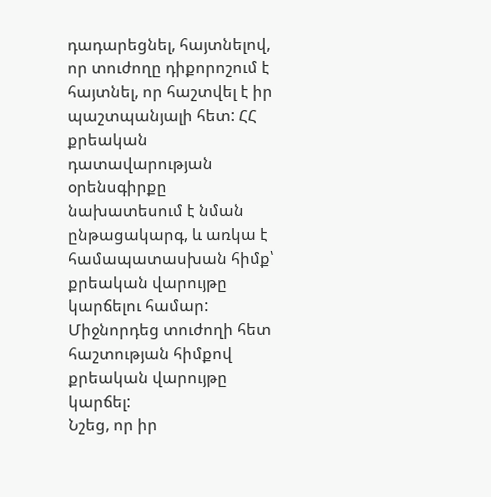դադարեցնել, հայտնելով, որ տուժողը դիքորոշում է հայտնել, որ հաշտվել է իր պաշտպանյալի հետ: ՀՀ քրեական դատավարության օրենսգիրքը նախատեսում է նման ընթացակարգ, և առկա է համապատասխան հիմք՝ քրեական վարույթը կարճելու համար: Միջնորդեց տուժողի հետ հաշտության հիմքով քրեական վարույթը կարճել:
Նշեց, որ իր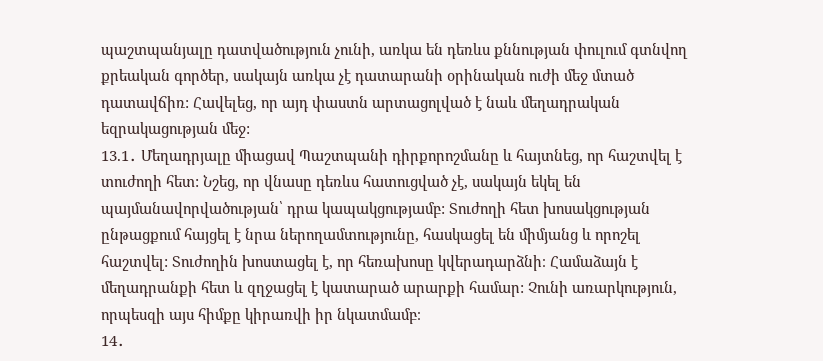պաշտպանյալը դատվածություն չունի, առկա են դեռևս քննության փուլում գտնվող քրեական գործեր, սակայն առկա չէ դատարանի օրինական ուժի մեջ մտած դատավճիռ: Հավելեց, որ այդ փաստն արտացոլված է նաև մեղադրական եզրակացության մեջ:
13.1․ Մեղադրյալը միացավ Պաշտպանի դիրքորոշմանը և հայտնեց, որ հաշտվել է տուժողի հետ: Նշեց, որ վնասը դեռևս հատուցված չէ, սակայն եկել են պայմանավորվածության՝ դրա կապակցությամբ: Տուժողի հետ խոսակցության ընթացքում հայցել է նրա ներողամտությունը, հասկացել են միմյանց և որոշել հաշտվել: Տուժողին խոստացել է, որ հեռախոսը կվերադարձնի։ Համաձայն է մեղադրանքի հետ և զղջացել է կատարած արարքի համար: Չունի առարկություն, որպեսզի այս հիմքը կիրառվի իր նկատմամբ։
14․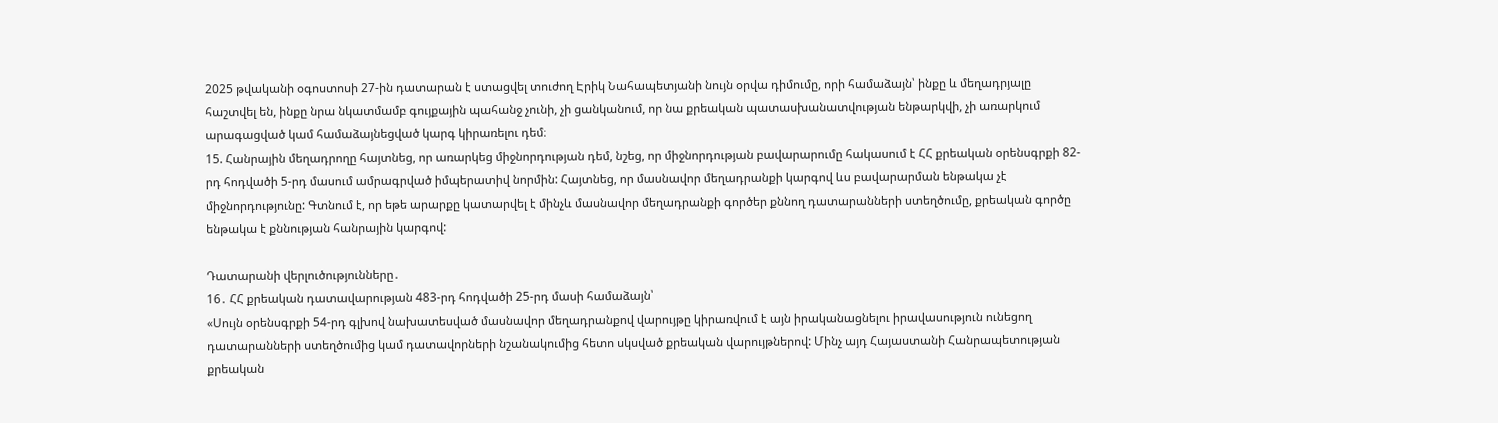2025 թվականի օգոստոսի 27-ին դատարան է ստացվել տուժող Էրիկ Նահապետյանի նույն օրվա դիմումը, որի համաձայն՝ ինքը և մեղադրյալը հաշտվել են, ինքը նրա նկատմամբ գույքային պահանջ չունի, չի ցանկանում, որ նա քրեական պատասխանատվության ենթարկվի, չի առարկում արագացված կամ համաձայնեցված կարգ կիրառելու դեմ։
15. Հանրային մեղադրողը հայտնեց, որ առարկեց միջնորդության դեմ, նշեց, որ միջնորդության բավարարումը հակասում է ՀՀ քրեական օրենսգրքի 82-րդ հոդվածի 5-րդ մասում ամրագրված իմպերատիվ նորմին: Հայտնեց, որ մասնավոր մեղադրանքի կարգով ևս բավարարման ենթակա չէ միջնորդությունը: Գտնում է, որ եթե արարքը կատարվել է մինչև մասնավոր մեղադրանքի գործեր քննող դատարանների ստեղծումը, քրեական գործը ենթակա է քննության հանրային կարգով:

Դատարանի վերլուծությունները․
16․ ՀՀ քրեական դատավարության 483-րդ հոդվածի 25-րդ մասի համաձայն՝
«Սույն օրենսգրքի 54-րդ գլխով նախատեսված մասնավոր մեղադրանքով վարույթը կիրառվում է այն իրականացնելու իրավասություն ունեցող դատարանների ստեղծումից կամ դատավորների նշանակումից հետո սկսված քրեական վարույթներով: Մինչ այդ Հայաստանի Հանրապետության քրեական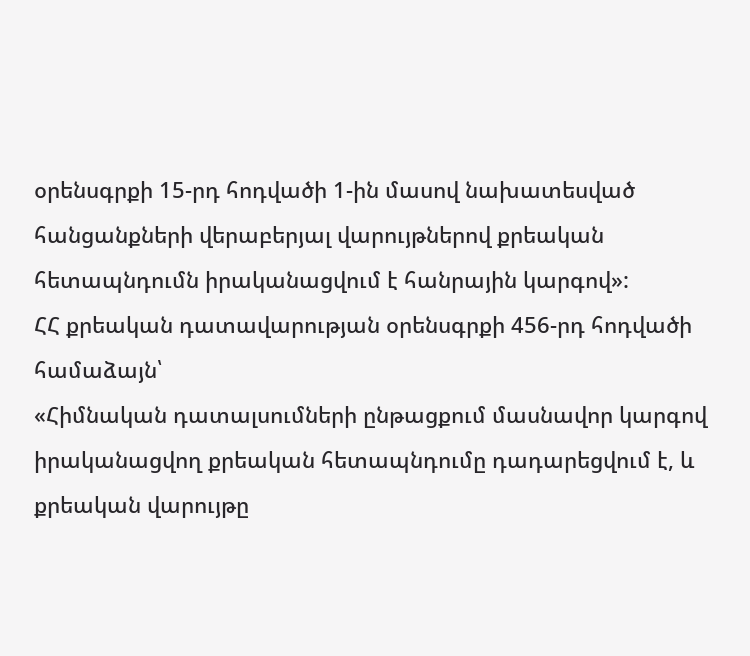օրենսգրքի 15-րդ հոդվածի 1-ին մասով նախատեսված հանցանքների վերաբերյալ վարույթներով քրեական հետապնդումն իրականացվում է հանրային կարգով»:
ՀՀ քրեական դատավարության օրենսգրքի 456-րդ հոդվածի համաձայն՝
«Հիմնական դատալսումների ընթացքում մասնավոր կարգով իրականացվող քրեական հետապնդումը դադարեցվում է, և քրեական վարույթը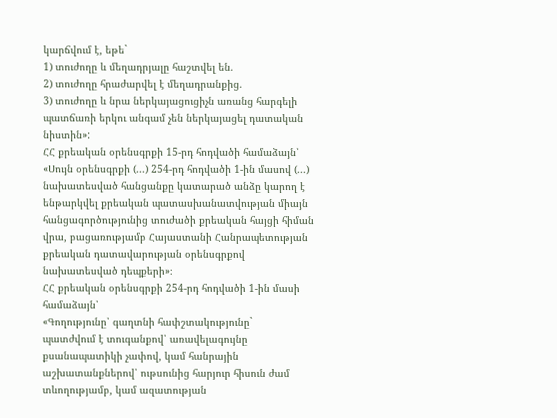կարճվում է, եթե`
1) տուժողը և մեղադրյալը հաշտվել են.
2) տուժողը հրաժարվել է մեղադրանքից.
3) տուժողը և նրա ներկայացուցիչն առանց հարգելի պատճառի երկու անգամ չեն ներկայացել դատական նիստին»:
ՀՀ քրեական օրենսգրքի 15-րդ հոդվածի համաձայն՝
«Սույն օրենսգրքի (...) 254-րդ հոդվածի 1-ին մասով (...) նախատեսված հանցանքը կատարած անձը կարող է ենթարկվել քրեական պատասխանատվության միայն հանցագործությունից տուժածի քրեական հայցի հիման վրա, բացառությամբ Հայաստանի Հանրապետության քրեական դատավարության օրենսգրքով նախատեսված դեպքերի»։
ՀՀ քրեական օրենսգրքի 254-րդ հոդվածի 1-ին մասի համաձայն՝
«Գողությունը՝ գաղտնի հափշտակությունը`
պատժվում է տուգանքով՝ առավելագույնը քսանապատիկի չափով, կամ հանրային աշխատանքներով՝ ութսունից հարյուր հիսուն ժամ տևողությամբ, կամ ազատության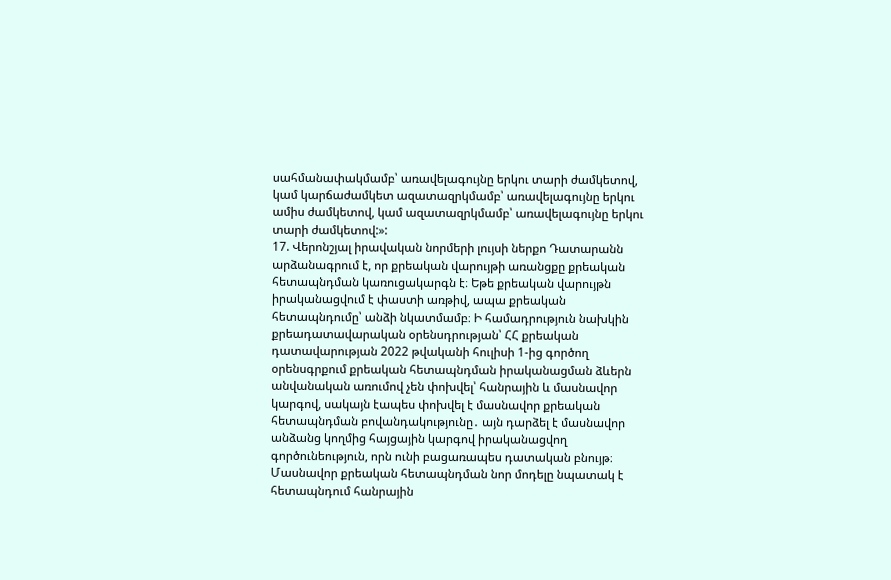սահմանափակմամբ՝ առավելագույնը երկու տարի ժամկետով, կամ կարճաժամկետ ազատազրկմամբ՝ առավելագույնը երկու ամիս ժամկետով, կամ ազատազրկմամբ՝ առավելագույնը երկու տարի ժամկետով:»:
17. Վերոնշյալ իրավական նորմերի լույսի ներքո Դատարանն արձանագրում է, որ քրեական վարույթի առանցքը քրեական հետապնդման կառուցակարգն է։ Եթե քրեական վարույթն իրականացվում է փաստի առթիվ, ապա քրեական հետապնդումը՝ անձի նկատմամբ։ Ի համադրություն նախկին քրեադատավարական օրենսդրության՝ ՀՀ քրեական դատավարության 2022 թվականի հուլիսի 1-ից գործող օրենսգրքում քրեական հետապնդման իրականացման ձևերն անվանական առումով չեն փոխվել՝ հանրային և մասնավոր կարգով, սակայն էապես փոխվել է մասնավոր քրեական հետապնդման բովանդակությունը․ այն դարձել է մասնավոր անձանց կողմից հայցային կարգով իրականացվող գործունեություն, որն ունի բացառապես դատական բնույթ։
Մասնավոր քրեական հետապնդման նոր մոդելը նպատակ է հետապնդում հանրային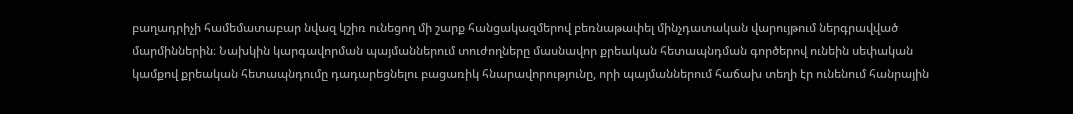բաղադրիչի համեմատաբար նվազ կշիռ ունեցող մի շարք հանցակազմերով բեռնաթափել մինչդատական վարույթում ներգրավված մարմիններին։ Նախկին կարգավորման պայմաններում տուժողները մասնավոր քրեական հետապնդման գործերով ունեին սեփական կամքով քրեական հետապնդումը դադարեցնելու բացառիկ հնարավորությունը, որի պայմաններում հաճախ տեղի էր ունենում հանրային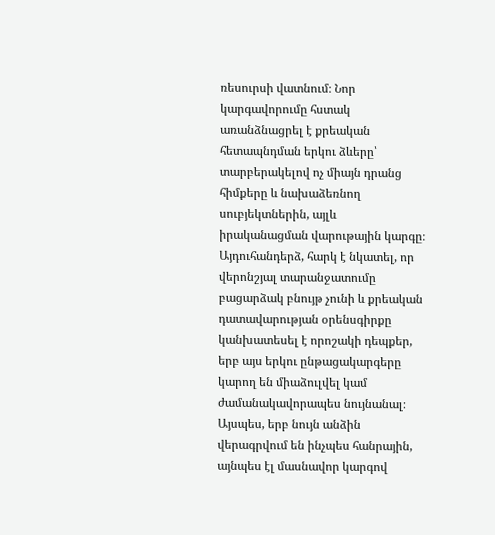ռեսուրսի վատնում։ Նոր կարգավորումը հստակ առանձնացրել է քրեական հետապնդման երկու ձևերը՝ տարբերակելով ոչ միայն դրանց հիմքերը և նախաձեռնող սուբյեկտներին, այլև իրականացման վարութային կարգը։
Այդուհանդերձ, հարկ է նկատել, որ վերոնշյալ տարանջատումը բացարձակ բնույթ չունի և քրեական դատավարության օրենսգիրքը կանխատեսել է որոշակի դեպքեր, երբ այս երկու ընթացակարգերը կարող են միաձուլվել կամ ժամանակավորապես նույնանալ։
Այսպես, երբ նույն անձին վերագրվում են ինչպես հանրային, այնպես էլ մասնավոր կարգով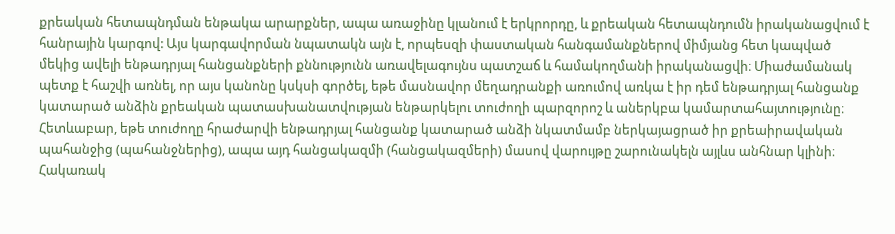քրեական հետապնդման ենթակա արարքներ, ապա առաջինը կլանում է երկրորդը, և քրեական հետապնդումն իրականացվում է հանրային կարգով: Այս կարգավորման նպատակն այն է, որպեսզի փաստական հանգամանքներով միմյանց հետ կապված մեկից ավելի ենթադրյալ հանցանքների քննությունն առավելագույնս պատշաճ և համակողմանի իրականացվի։ Միաժամանակ պետք է հաշվի առնել, որ այս կանոնը կսկսի գործել, եթե մասնավոր մեղադրանքի առումով առկա է իր դեմ ենթադրյալ հանցանք կատարած անձին քրեական պատասխանատվության ենթարկելու տուժողի պարզորոշ և աներկբա կամարտահայտությունը։ Հետևաբար, եթե տուժողը հրաժարվի ենթադրյալ հանցանք կատարած անձի նկատմամբ ներկայացրած իր քրեաիրավական պահանջից (պահանջներից), ապա այդ հանցակազմի (հանցակազմերի) մասով վարույթը շարունակելն այլևս անհնար կլինի։ Հակառակ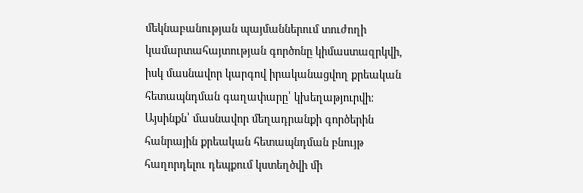մեկնաբանության պայմաններում տուժողի կամարտահայտության գործոնը կիմաստազրկվի, իսկ մասնավոր կարգով իրականացվող քրեական հետապնդման գաղափարը՝ կխեղաթյուրվի։
Այսինքն՝ մասնավոր մեղադրանքի գործերին հանրային քրեական հետապնդման բնույթ հաղորդելու դեպքում կստեղծվի մի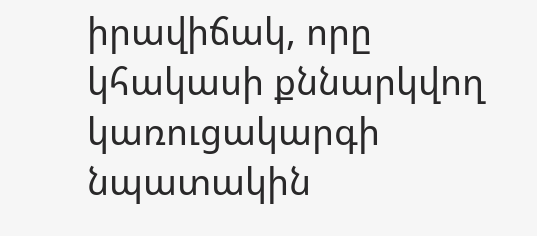իրավիճակ, որը կհակասի քննարկվող կառուցակարգի նպատակին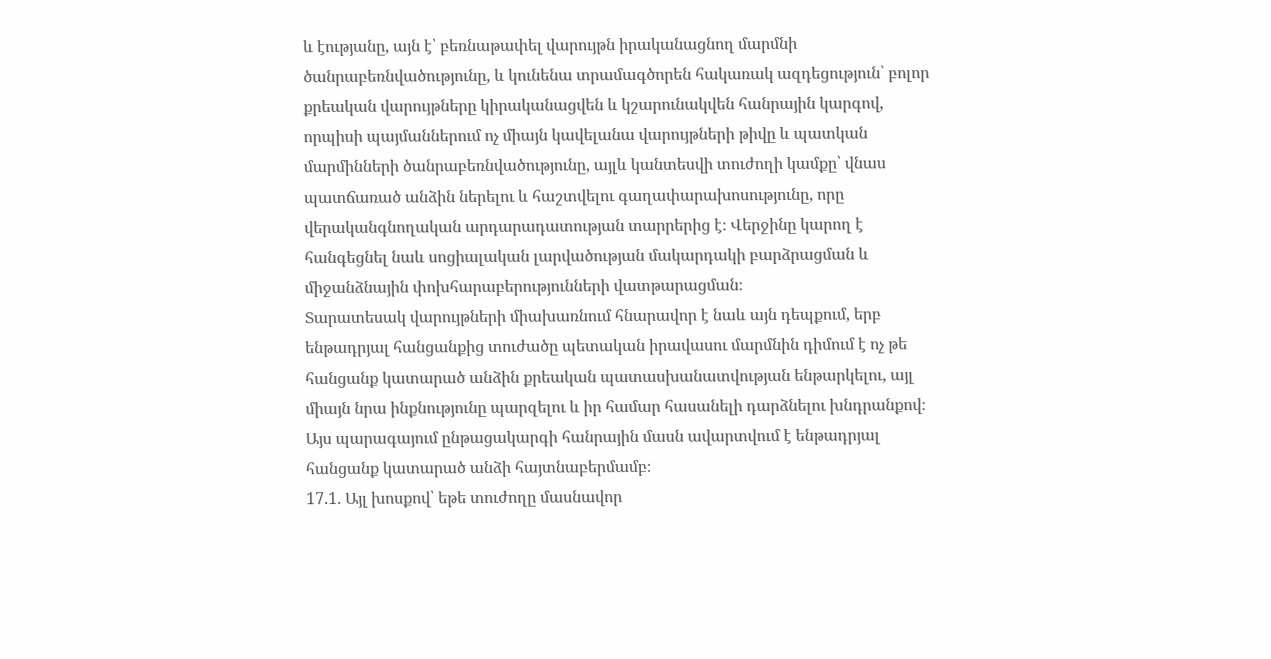և էությանը, այն է՝ բեռնաթափել վարույթն իրականացնող մարմնի ծանրաբեռնվածությունը, և կունենա տրամագծորեն հակառակ ազդեցություն՝ բոլոր քրեական վարույթները կիրականացվեն և կշարունակվեն հանրային կարգով, որպիսի պայմաններում ոչ միայն կավելանա վարույթների թիվը և պատկան մարմինների ծանրաբեռնվածությունը, այլև կանտեսվի տուժողի կամքը՝ վնաս պատճառած անձին ներելու և հաշտվելու գաղափարախոսությունը, որը վերականգնողական արդարադատության տարրերից է։ Վերջինը կարող է հանգեցնել նաև սոցիալական լարվածության մակարդակի բարձրացման և միջանձնային փոխհարաբերությունների վատթարացման։
Տարատեսակ վարույթների միախառնում հնարավոր է նաև այն դեպքում, երբ ենթադրյալ հանցանքից տուժածը պետական իրավասու մարմնին դիմում է ոչ թե հանցանք կատարած անձին քրեական պատասխանատվության ենթարկելու, այլ միայն նրա ինքնությունը պարզելու և իր համար հասանելի դարձնելու խնդրանքով։ Այս պարագայում ընթացակարգի հանրային մասն ավարտվում է ենթադրյալ հանցանք կատարած անձի հայտնաբերմամբ։
17.1. Այլ խոսքով՝ եթե տուժողը մասնավոր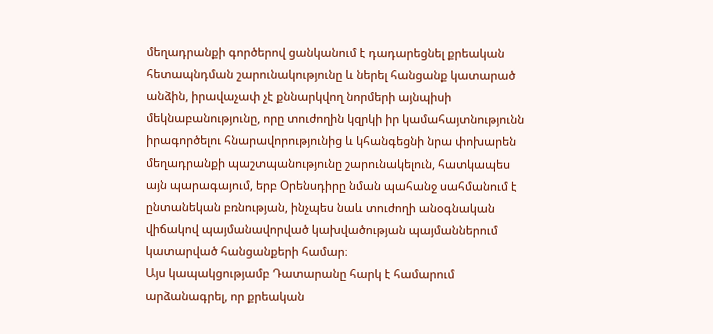մեղադրանքի գործերով ցանկանում է դադարեցնել քրեական հետապնդման շարունակությունը և ներել հանցանք կատարած անձին, իրավաչափ չէ քննարկվող նորմերի այնպիսի մեկնաբանությունը, որը տուժողին կզրկի իր կամահայտնությունն իրագործելու հնարավորությունից և կհանգեցնի նրա փոխարեն մեղադրանքի պաշտպանությունը շարունակելուն, հատկապես այն պարագայում, երբ Օրենսդիրը նման պահանջ սահմանում է ընտանեկան բռնության, ինչպես նաև տուժողի անօգնական վիճակով պայմանավորված կախվածության պայմաններում կատարված հանցանքերի համար։
Այս կապակցությամբ Դատարանը հարկ է համարում արձանագրել, որ քրեական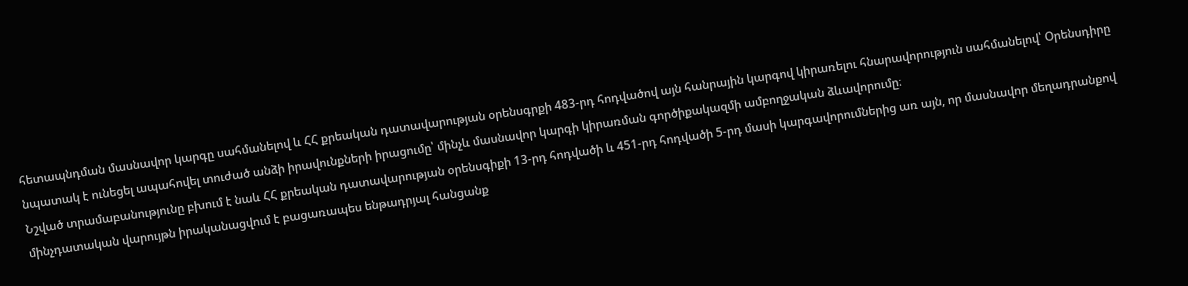հետապնդման մասնավոր կարգը սահմանելով և ՀՀ քրեական դատավարության օրենսգրքի 483-րդ հոդվածով այն հանրային կարգով կիրառելու հնարավորություն սահմանելով՝ Օրենսդիրը նպատակ է ունեցել ապահովել տուժած անձի իրավունքների իրացումը՝ մինչև մասնավոր կարգի կիրառման գործիքակազմի ամբողջական ձևավորումը։
Նշված տրամաբանությունը բխում է նաև ՀՀ քրեական դատավարության օրենսգիքի 13-րդ հոդվածի և 451-րդ հոդվածի 5-րդ մասի կարգավորումներից առ այն, որ մասնավոր մեղադրանքով մինչդատական վարույթն իրականացվում է բացառապես ենթադրյալ հանցանք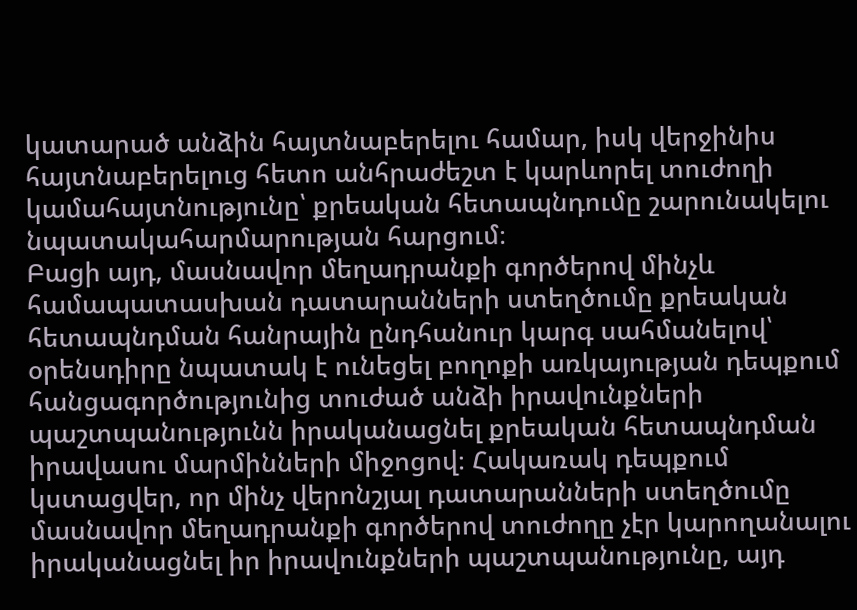կատարած անձին հայտնաբերելու համար, իսկ վերջինիս հայտնաբերելուց հետո անհրաժեշտ է կարևորել տուժողի կամահայտնությունը՝ քրեական հետապնդումը շարունակելու նպատակահարմարության հարցում։
Բացի այդ, մասնավոր մեղադրանքի գործերով մինչև համապատասխան դատարանների ստեղծումը քրեական հետապնդման հանրային ընդհանուր կարգ սահմանելով՝ օրենսդիրը նպատակ է ունեցել բողոքի առկայության դեպքում հանցագործությունից տուժած անձի իրավունքների պաշտպանությունն իրականացնել քրեական հետապնդման իրավասու մարմինների միջոցով։ Հակառակ դեպքում կստացվեր, որ մինչ վերոնշյալ դատարանների ստեղծումը մասնավոր մեղադրանքի գործերով տուժողը չէր կարողանալու իրականացնել իր իրավունքների պաշտպանությունը, այդ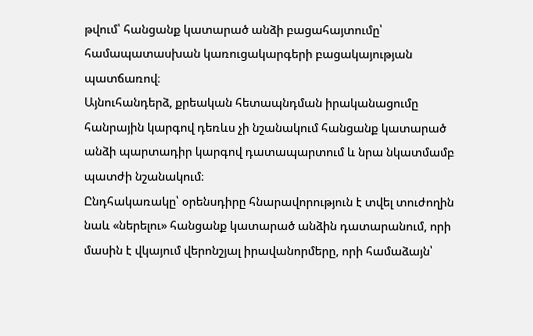թվում՝ հանցանք կատարած անձի բացահայտումը՝ համապատասխան կառուցակարգերի բացակայության պատճառով։
Այնուհանդերձ, քրեական հետապնդման իրականացումը հանրային կարգով դեռևս չի նշանակում հանցանք կատարած անձի պարտադիր կարգով դատապարտում և նրա նկատմամբ պատժի նշանակում։
Ընդհակառակը՝ օրենսդիրը հնարավորություն է տվել տուժողին նաև «ներելու» հանցանք կատարած անձին դատարանում, որի մասին է վկայում վերոնշյալ իրավանորմերը, որի համաձայն՝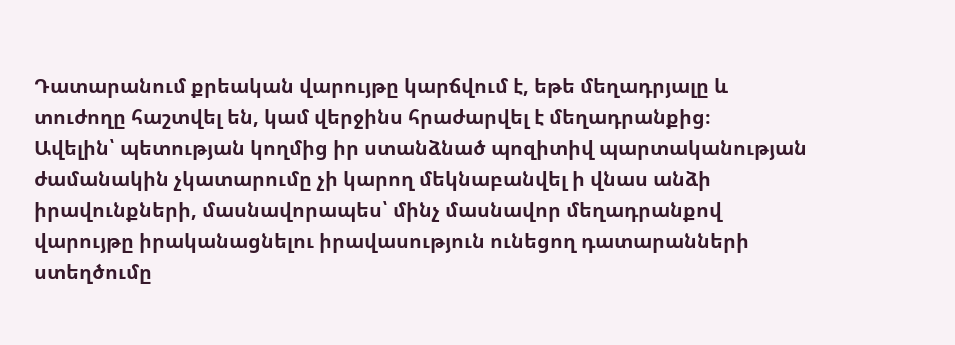Դատարանում քրեական վարույթը կարճվում է, եթե մեղադրյալը և տուժողը հաշտվել են, կամ վերջինս հրաժարվել է մեղադրանքից։
Ավելին՝ պետության կողմից իր ստանձնած պոզիտիվ պարտականության ժամանակին չկատարումը չի կարող մեկնաբանվել ի վնաս անձի իրավունքների, մասնավորապես՝ մինչ մասնավոր մեղադրանքով վարույթը իրականացնելու իրավասություն ունեցող դատարանների ստեղծումը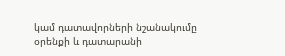կամ դատավորների նշանակումը օրենքի և դատարանի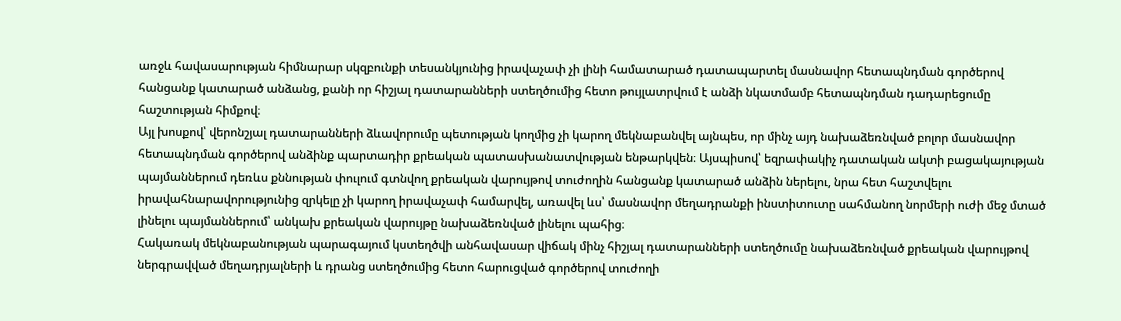առջև հավասարության հիմնարար սկզբունքի տեսանկյունից իրավաչափ չի լինի համատարած դատապարտել մասնավոր հետապնդման գործերով հանցանք կատարած անձանց, քանի որ հիշյալ դատարանների ստեղծումից հետո թույլատրվում է անձի նկատմամբ հետապնդման դադարեցումը հաշտության հիմքով։
Այլ խոսքով՝ վերոնշյալ դատարանների ձևավորումը պետության կողմից չի կարող մեկնաբանվել այնպես, որ մինչ այդ նախաձեռնված բոլոր մասնավոր հետապնդման գործերով անձինք պարտադիր քրեական պատասխանատվության ենթարկվեն։ Այսպիսով՝ եզրափակիչ դատական ակտի բացակայության պայմաններում դեռևս քննության փուլում գտնվող քրեական վարույթով տուժողին հանցանք կատարած անձին ներելու, նրա հետ հաշտվելու իրավահնարավորությունից զրկելը չի կարող իրավաչափ համարվել, առավել ևս՝ մասնավոր մեղադրանքի ինստիտուտը սահմանող նորմերի ուժի մեջ մտած լինելու պայմաններում՝ անկախ քրեական վարույթը նախաձեռնված լինելու պահից։
Հակառակ մեկնաբանության պարագայում կստեղծվի անհավասար վիճակ մինչ հիշյալ դատարանների ստեղծումը նախաձեռնված քրեական վարույթով ներգրավված մեղադրյալների և դրանց ստեղծումից հետո հարուցված գործերով տուժողի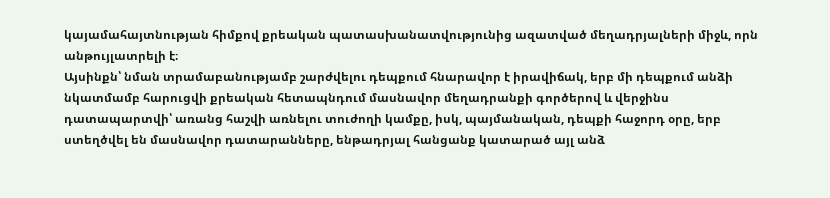կայամահայտնության հիմքով քրեական պատասխանատվությունից ազատված մեղադրյալների միջև, որն անթույլատրելի է։
Այսինքն՝ նման տրամաբանությամբ շարժվելու դեպքում հնարավոր է իրավիճակ, երբ մի դեպքում անձի նկատմամբ հարուցվի քրեական հետապնդում մասնավոր մեղադրանքի գործերով և վերջինս դատապարտվի՝ առանց հաշվի առնելու տուժողի կամքը, իսկ, պայմանական, դեպքի հաջորդ օրը, երբ ստեղծվել են մասնավոր դատարանները, ենթադրյալ հանցանք կատարած այլ անձ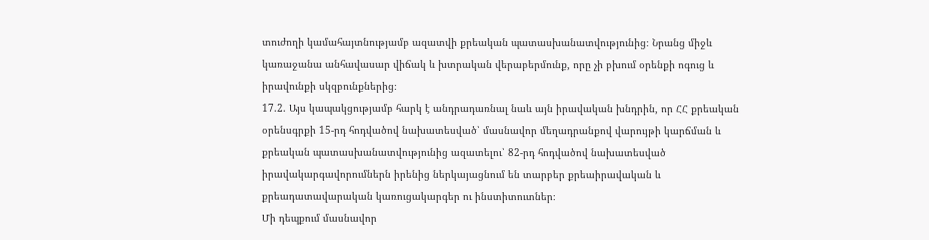տուժողի կամահայտնությամբ ազատվի քրեական պատասխանատվությունից։ Նրանց միջև կառաջանա անհավասար վիճակ և խտրական վերաբերմունք, որը չի բխում օրենքի ոգուց և իրավունքի սկզբունքներից։
17.2. Այս կապակցությամբ հարկ է անդրադառնալ նաև այն իրավական խնդրին, որ ՀՀ քրեական օրենսգրքի 15-րդ հոդվածով նախատեսված՝ մասնավոր մեղադրանքով վարույթի կարճման և քրեական պատասխանատվությունից ազատելու՝ 82-րդ հոդվածով նախատեսված իրավակարգավորումներն իրենից ներկայացնում են տարբեր քրեաիրավական և քրեադատավարական կառուցակարգեր ու ինստիտուտներ։
Մի դեպքում մասնավոր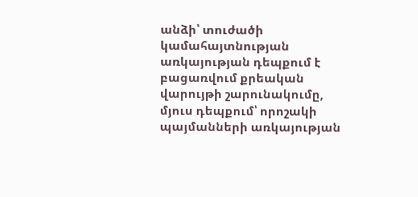անձի՝ տուժածի կամահայտնության առկայության դեպքում է բացառվում քրեական վարույթի շարունակումը, մյուս դեպքում՝ որոշակի պայմանների առկայության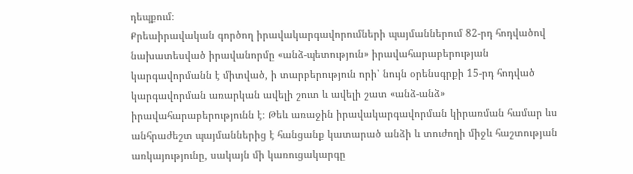դեպքում։
Քրեաիրավական գործող իրավակարգավորումների պայմաններում 82-րդ հոդվածով նախատեսված իրավանորմը «անձ-պետություն» իրավահարաբերության կարգավորմանն է միտված, ի տարբերություն որի՝ նույն օրենսգրքի 15-րդ հոդված կարգավորման առարկան ավելի շուտ և ավելի շատ «անձ-անձ» իրավահարաբերությունն է։ Թեև առաջին իրավակարգավորման կիրառման համար ևս անհրաժեշտ պայմաններից է հանցանք կատարած անձի և տուժողի միջև հաշտության առկայությունը, սակայն մի կառուցակարգը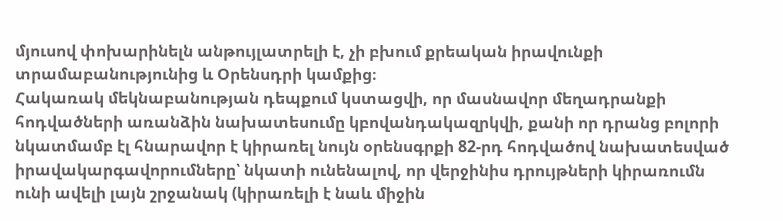մյուսով փոխարինելն անթույլատրելի է, չի բխում քրեական իրավունքի տրամաբանությունից և Օրենսդրի կամքից։
Հակառակ մեկնաբանության դեպքում կստացվի, որ մասնավոր մեղադրանքի հոդվածների առանձին նախատեսումը կբովանդակազրկվի, քանի որ դրանց բոլորի նկատմամբ էլ հնարավոր է կիրառել նույն օրենսգրքի 82-րդ հոդվածով նախատեսված իրավակարգավորումները՝ նկատի ունենալով, որ վերջինիս դրույթների կիրառումն ունի ավելի լայն շրջանակ (կիրառելի է նաև միջին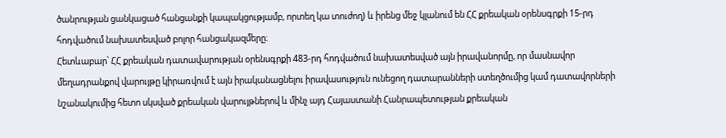ծանրության ցանկացած հանցանքի կապակցությամբ, որտեղ կա տուժող) և իրենց մեջ կլանում են ՀՀ քրեական օրենսգրքի 15-րդ հոդվածում նախատեսված բոլոր հանցակազմերը։
Հետևաբար՝ ՀՀ քրեական դատավարության օրենսգրքի 483-րդ հոդվածում նախատեսված այն իրավանորմը, որ մասնավոր մեղադրանքով վարույթը կիրառվում է այն իրականացնելու իրավասություն ունեցող դատարանների ստեղծումից կամ դատավորների նշանակումից հետո սկսված քրեական վարույթներով և մինչ այդ Հայաստանի Հանրապետության քրեական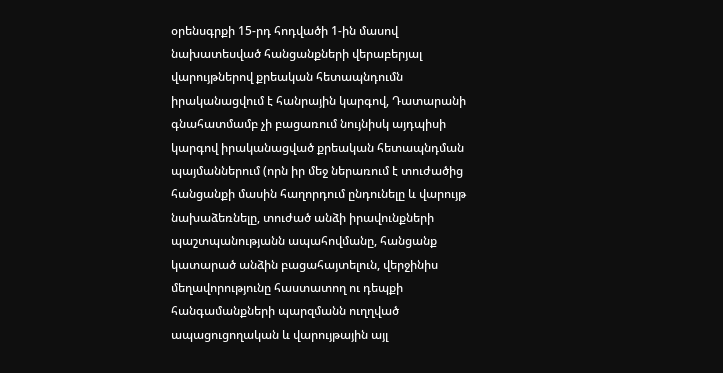օրենսգրքի 15-րդ հոդվածի 1-ին մասով նախատեսված հանցանքների վերաբերյալ վարույթներով քրեական հետապնդումն իրականացվում է հանրային կարգով, Դատարանի գնահատմամբ չի բացառում նույնիսկ այդպիսի կարգով իրականացված քրեական հետապնդման պայմաններում (որն իր մեջ ներառում է տուժածից հանցանքի մասին հաղորդում ընդունելը և վարույթ նախաձեռնելը, տուժած անձի իրավունքների պաշտպանությանն ապահովմանը, հանցանք կատարած անձին բացահայտելուն, վերջինիս մեղավորությունը հաստատող ու դեպքի հանգամանքների պարզմանն ուղղված ապացուցողական և վարույթային այլ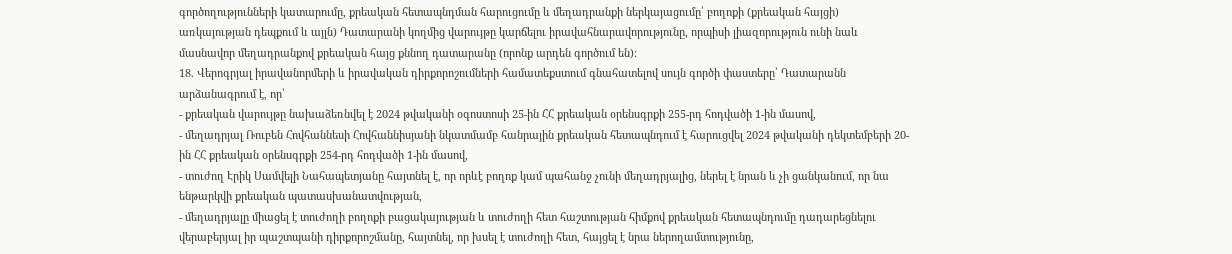գործողությունների կատարումը, քրեական հետապնդման հարուցումը և մեղադրանքի ներկայացումը՝ բողոքի (քրեական հայցի) առկայության դեպքում և այլն) Դատարանի կողմից վարույթը կարճելու իրավահնարավորությունը, որպիսի լիազորություն ունի նաև մասնավոր մեղադրանքով քրեական հայց քննող դատարանը (որոնք արդեն գործում են):
18. Վերոգրյալ իրավանորմերի և իրավական դիրքորոշումների համատեքստում գնահատելով սույն գործի փաստերը՝ Դատարանն արձանագրում է, որ՝
- քրեական վարույթը նախաձեռնվել է 2024 թվականի օգոստոսի 25-ին ՀՀ քրեական օրենսգրքի 255-րդ հոդվածի 1-ին մասով,
- մեղադրյալ Ռուբեն Հովհաննեսի Հովհաննիսյանի նկատմամբ հանրային քրեական հետապնդում է հարուցվել 2024 թվականի դեկտեմբերի 20-ին ՀՀ քրեական օրենսգրքի 254-րդ հոդվածի 1-ին մասով,
- տուժող Էրիկ Սամվելի Նահապետյանը հայտնել է, որ որևէ բողոք կամ պահանջ չունի մեղադրյալից, ներել է նրան և չի ցանկանում, որ նա ենթարկվի քրեական պատասխանատվության,
- մեղադրյալը միացել է տուժողի բողոքի բացակայության և տուժողի հետ հաշտության հիմքով քրեական հետապնդումը դադարեցնելու վերաբերյալ իր պաշտպանի դիրքորոշմանը, հայտնել, որ խսել է տուժողի հետ, հայցել է նրա ներողամտությունը,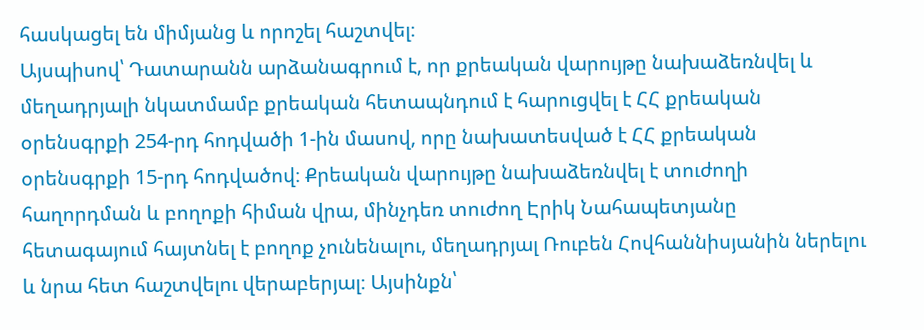հասկացել են միմյանց և որոշել հաշտվել։
Այսպիսով՝ Դատարանն արձանագրում է, որ քրեական վարույթը նախաձեռնվել և մեղադրյալի նկատմամբ քրեական հետապնդում է հարուցվել է ՀՀ քրեական օրենսգրքի 254-րդ հոդվածի 1-ին մասով, որը նախատեսված է ՀՀ քրեական օրենսգրքի 15-րդ հոդվածով։ Քրեական վարույթը նախաձեռնվել է տուժողի հաղորդման և բողոքի հիման վրա, մինչդեռ տուժող Էրիկ Նահապետյանը հետագայում հայտնել է բողոք չունենալու, մեղադրյալ Ռուբեն Հովհաննիսյանին ներելու և նրա հետ հաշտվելու վերաբերյալ։ Այսինքն՝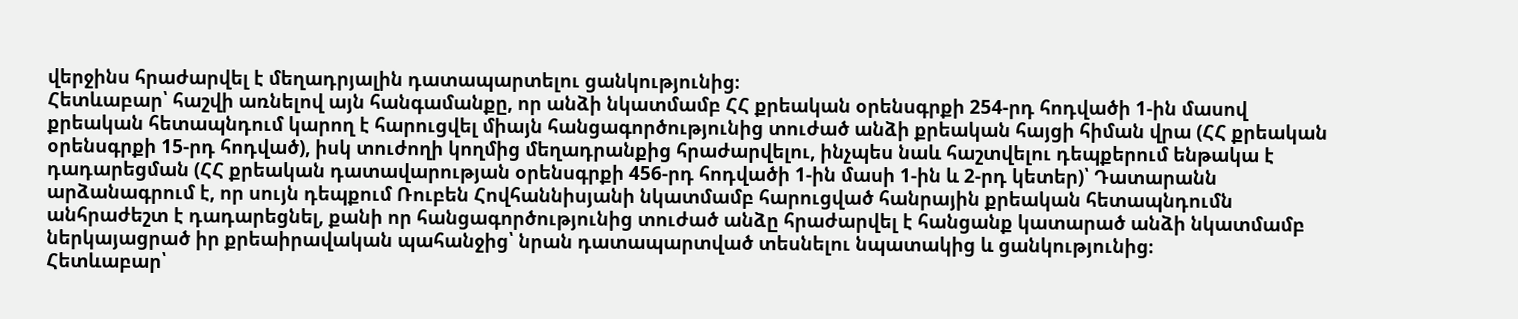վերջինս հրաժարվել է մեղադրյալին դատապարտելու ցանկությունից։
Հետևաբար՝ հաշվի առնելով այն հանգամանքը, որ անձի նկատմամբ ՀՀ քրեական օրենսգրքի 254-րդ հոդվածի 1-ին մասով քրեական հետապնդում կարող է հարուցվել միայն հանցագործությունից տուժած անձի քրեական հայցի հիման վրա (ՀՀ քրեական օրենսգրքի 15-րդ հոդված), իսկ տուժողի կողմից մեղադրանքից հրաժարվելու, ինչպես նաև հաշտվելու դեպքերում ենթակա է դադարեցման (ՀՀ քրեական դատավարության օրենսգրքի 456-րդ հոդվածի 1-ին մասի 1-ին և 2-րդ կետեր)՝ Դատարանն արձանագրում է, որ սույն դեպքում Ռուբեն Հովհաննիսյանի նկատմամբ հարուցված հանրային քրեական հետապնդումն անհրաժեշտ է դադարեցնել, քանի որ հանցագործությունից տուժած անձը հրաժարվել է հանցանք կատարած անձի նկատմամբ ներկայացրած իր քրեաիրավական պահանջից՝ նրան դատապարտված տեսնելու նպատակից և ցանկությունից։
Հետևաբար՝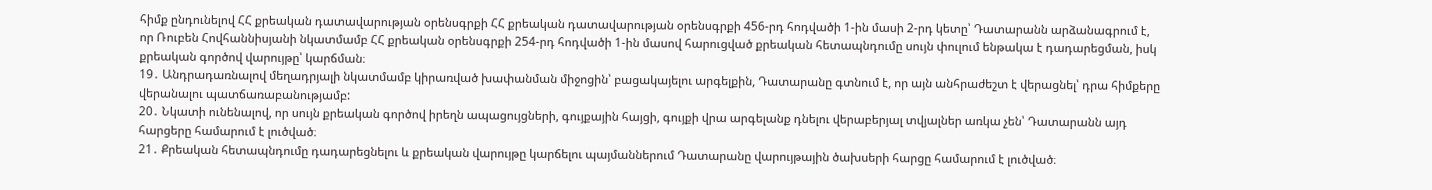հիմք ընդունելով ՀՀ քրեական դատավարության օրենսգրքի ՀՀ քրեական դատավարության օրենսգրքի 456-րդ հոդվածի 1-ին մասի 2-րդ կետը՝ Դատարանն արձանագրում է, որ Ռուբեն Հովհաննիսյանի նկատմամբ ՀՀ քրեական օրենսգրքի 254-րդ հոդվածի 1-ին մասով հարուցված քրեական հետապնդումը սույն փուլում ենթակա է դադարեցման, իսկ քրեական գործով վարույթը՝ կարճման։
19․ Անդրադառնալով մեղադրյալի նկատմամբ կիրառված խափանման միջոցին՝ բացակայելու արգելքին, Դատարանը գտնում է, որ այն անհրաժեշտ է վերացնել՝ դրա հիմքերը վերանալու պատճառաբանությամբ:
20․ Նկատի ունենալով, որ սույն քրեական գործով իրեղն ապացույցների, գույքային հայցի, գույքի վրա արգելանք դնելու վերաբերյալ տվյալներ առկա չեն՝ Դատարանն այդ հարցերը համարում է լուծված։
21․ Քրեական հետապնդումը դադարեցնելու և քրեական վարույթը կարճելու պայմաններում Դատարանը վարույթային ծախսերի հարցը համարում է լուծված։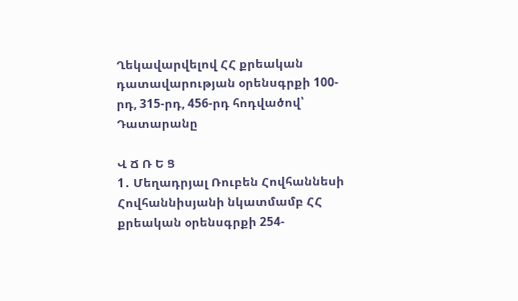Ղեկավարվելով ՀՀ քրեական դատավարության օրենսգրքի 100-րդ, 315-րդ, 456-րդ հոդվածով՝ Դատարանը

Վ Ճ Ռ Ե Ց
1․ Մեղադրյալ Ռուբեն Հովհաննեսի Հովհաննիսյանի նկատմամբ ՀՀ քրեական օրենսգրքի 254-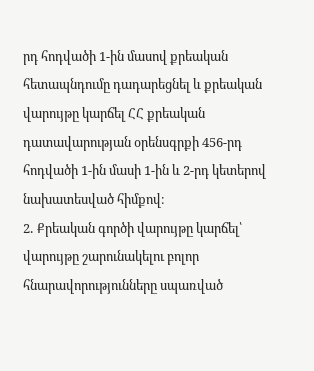րդ հոդվածի 1-ին մասով քրեական հետապնդումը դադարեցնել և քրեական վարույթը կարճել ՀՀ քրեական դատավարության օրենսգրքի 456-րդ հոդվածի 1-ին մասի 1-ին և 2-րդ կետերով նախատեսված հիմքով։
2․ Քրեական գործի վարույթը կարճել՝ վարույթը շարունակելու բոլոր հնարավորությունները սպառված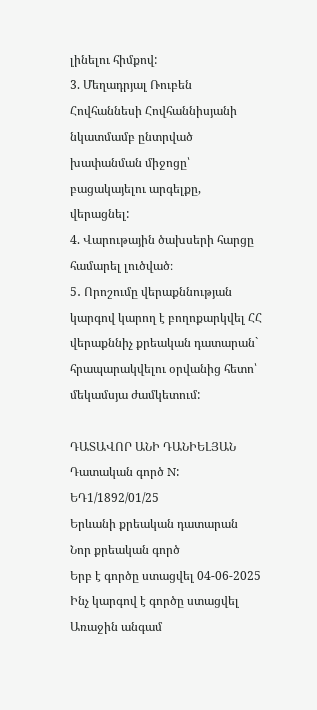լինելու հիմքով:
3. Մեղադրյալ Ռուբեն Հովհաննեսի Հովհաննիսյանի նկատմամբ ընտրված խափանման միջոցը՝ բացակայելու արգելքը, վերացնել:
4. Վարութային ծախսերի հարցը համարել լուծված։
5․ Որոշումը վերաքննության կարգով կարող է բողոքարկվել ՀՀ վերաքննիչ քրեական դատարան` հրապարակվելու օրվանից հետո՝ մեկամսյա ժամկետում:

ԴԱՏԱՎՈՐ ԱՆԻ ԴԱՆԻԵԼՅԱՆ
Դատական գործ N: ԵԴ1/1892/01/25
Երևանի քրեական դատարան
Նոր քրեական գործ
Երբ է գործը ստացվել 04-06-2025
Ինչ կարգով է գործը ստացվել Առաջին անգամ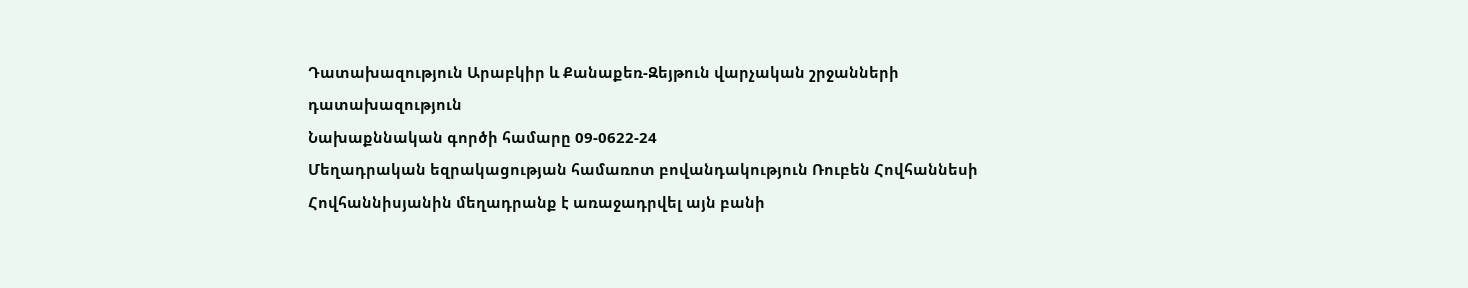Դատախազություն Արաբկիր և Քանաքեռ-Զեյթուն վարչական շրջանների դատախազություն
Նախաքննական գործի համարը 09-0622-24
Մեղադրական եզրակացության համառոտ բովանդակություն Ռուբեն Հովհաննեսի Հովհաննիսյանին մեղադրանք է առաջադրվել այն բանի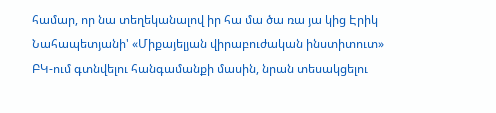համար, որ նա տեղեկանալով իր հա մա ծա ռա յա կից Էրիկ Նահապետյանի' «Միքայելյան վիրաբուժական ինստիտուտ» ԲԿ-ում գտնվելու հանգամանքի մասին, նրան տեսակցելու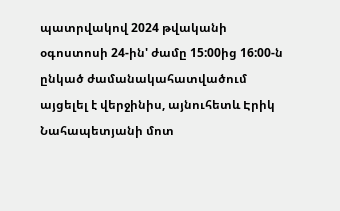պատրվակով 2024 թվականի օգոստոսի 24-ին' ժամը 15:00ից 16:00-ն ընկած ժամանակահատվածում այցելել է վերջինիս, այնուհետև Էրիկ Նահապետյանի մոտ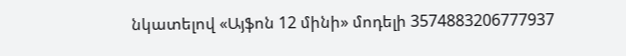նկատելով «Այֆոն 12 մինի» մոդելի 3574883206777937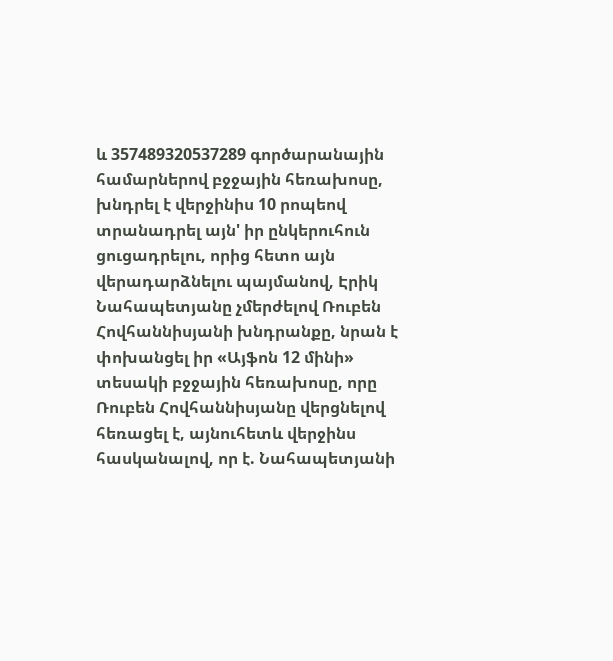և 357489320537289 գործարանային համարներով բջջային հեռախոսը, խնդրել է վերջինիս 10 րոպեով տրանադրել այն' իր ընկերուհուն ցուցադրելու, որից հետո այն վերադարձնելու պայմանով, Էրիկ Նահապետյանը չմերժելով Ռուբեն Հովհաննիսյանի խնդրանքը, նրան է փոխանցել իր «Այֆոն 12 մինի» տեսակի բջջային հեռախոսը, որը Ռուբեն Հովհաննիսյանը վերցնելով հեռացել է, այնուհետև վերջինս հասկանալով, որ է. Նահապետյանի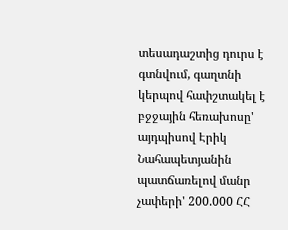տեսադաշտից դուրս է գտնվում, գաղտնի կերպով հափշտակել է բջջային հեռախոսը' այդպիսով Էրիկ Նահապետյանին պատճառելով մանր չափերի' 200.000 ՀՀ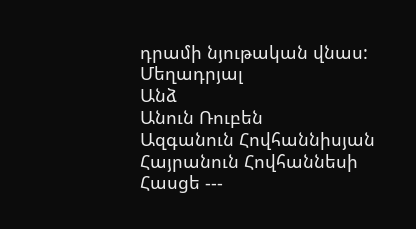դրամի նյութական վնաս:
Մեղադրյալ
Անձ
Անուն Ռուբեն
Ազգանուն Հովհաննիսյան
Հայրանուն Հովհաննեսի
Հասցե ---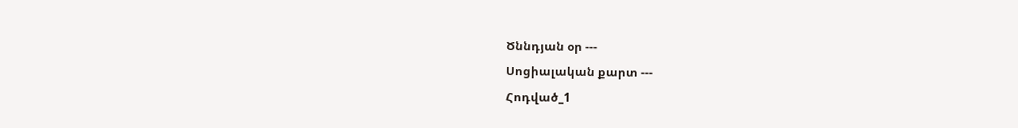Ծննդյան օր ---
Սոցիալական քարտ ---
Հոդված_1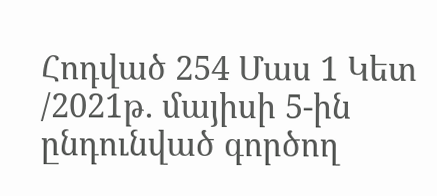Հոդված 254 Մաս 1 Կետ /2021թ. մայիսի 5-ին ընդունված գործող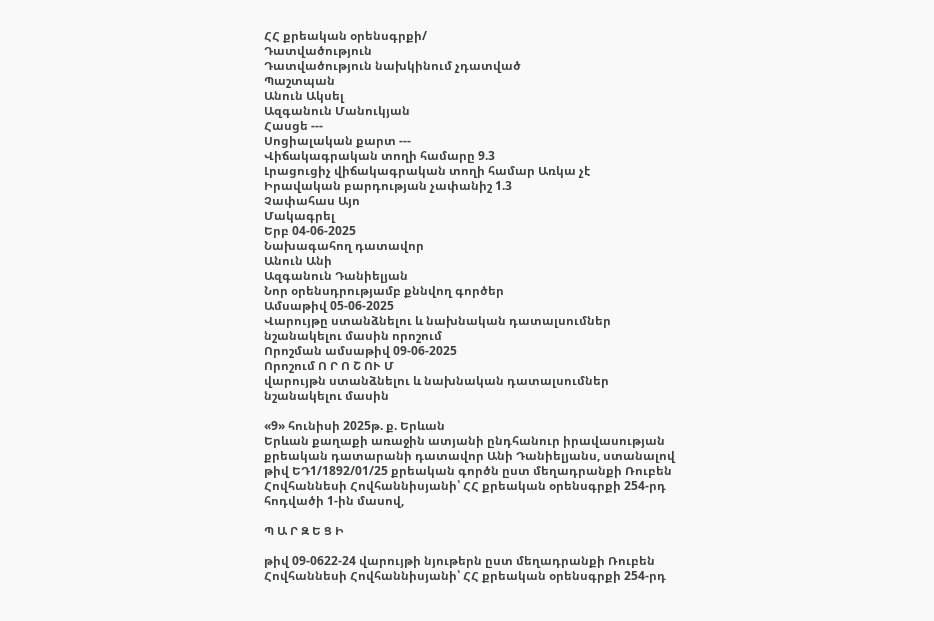ՀՀ քրեական օրենսգրքի/
Դատվածություն
Դատվածություն նախկինում չդատված
Պաշտպան
Անուն Ակսել
Ազգանուն Մանուկյան
Հասցե ---
Սոցիալական քարտ ---
Վիճակագրական տողի համարը 9.3
Լրացուցիչ վիճակագրական տողի համար Առկա չէ
Իրավական բարդության չափանիշ 1.3
Չափահաս Այո
Մակագրել
Երբ 04-06-2025
Նախագահող դատավոր
Անուն Անի
Ազգանուն Դանիելյան
Նոր օրենսդրությամբ քննվող գործեր
Ամսաթիվ 05-06-2025
Վարույթը ստանձնելու և նախնական դատալսումներ նշանակելու մասին որոշում
Որոշման ամսաթիվ 09-06-2025
Որոշում Ո Ր Ո Շ ՈՒ Մ
վարույթն ստանձնելու և նախնական դատալսումներ նշանակելու մասին

«9» հունիսի 2025թ. ք. Երևան
Երևան քաղաքի առաջին ատյանի ընդհանուր իրավասության քրեական դատարանի դատավոր Անի Դանիելյանս, ստանալով թիվ ԵԴ1/1892/01/25 քրեական գործն ըստ մեղադրանքի Ռուբեն Հովհաննեսի Հովհաննիսյանի՝ ՀՀ քրեական օրենսգրքի 254-րդ հոդվածի 1-ին մասով,

Պ Ա Ր Զ Ե Ց Ի

թիվ 09-0622-24 վարույթի նյութերն ըստ մեղադրանքի Ռուբեն Հովհաննեսի Հովհաննիսյանի՝ ՀՀ քրեական օրենսգրքի 254-րդ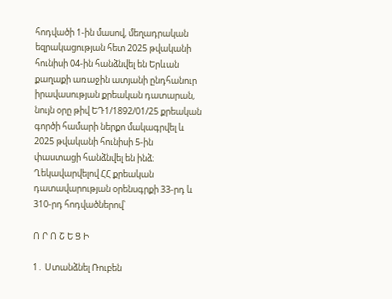հոդվածի 1-ին մասով, մեղադրական եզրակացության հետ 2025 թվականի հունիսի 04-ին հանձնվել են Երևան քաղաքի առաջին ատյանի ընդհանուր իրավասության քրեական դատարան, նույն օրը թիվ ԵԴ1/1892/01/25 քրեական գործի համարի ներքո մակագրվել և 2025 թվականի հունիսի 5-ին փաստացի հանձնվել են ինձ։
Ղեկավարվելով ՀՀ քրեական դատավարության օրենսգրքի 33-րդ և 310-րդ հոդվածներով՝

Ո Ր Ո Շ Ե Ց Ի

1․ Ստանձնել Ռուբեն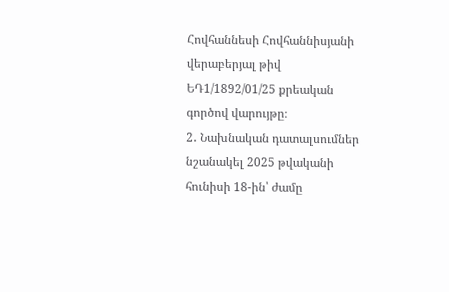Հովհաննեսի Հովհաննիսյանի վերաբերյալ թիվ ԵԴ1/1892/01/25 քրեական գործով վարույթը։
2․ Նախնական դատալսումներ նշանակել 2025 թվականի հունիսի 18-ին՝ ժամը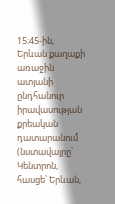15։45-ին, Երևան քաղաքի առաջին ատյանի ընդհանուր իրավասության քրեական դատարանում (նստավայրը՝ Կենտրոն, հասցե՝ Երևան,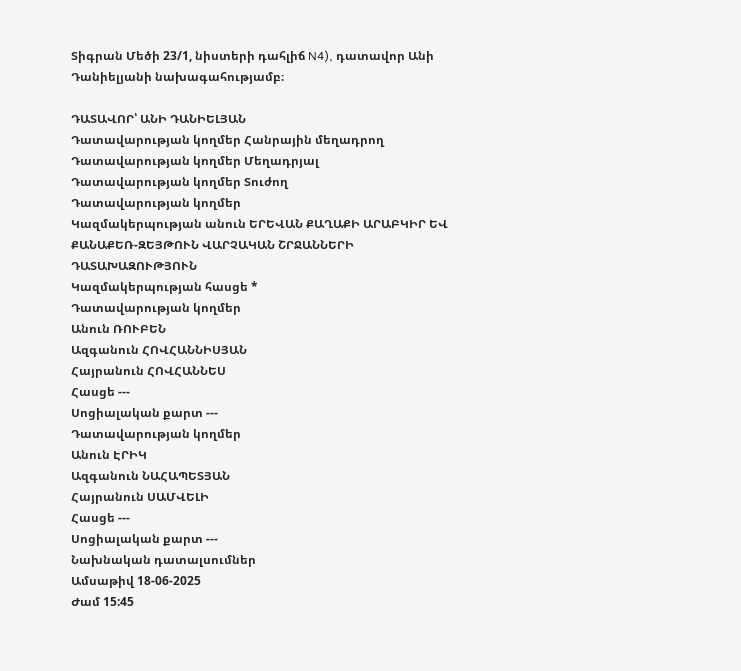Տիգրան Մեծի 23/1, նիստերի դահլիճ N4), դատավոր Անի Դանիելյանի նախագահությամբ։

ԴԱՏԱՎՈՐ՝ ԱՆԻ ԴԱՆԻԵԼՅԱՆ
Դատավարության կողմեր Հանրային մեղադրող
Դատավարության կողմեր Մեղադրյալ
Դատավարության կողմեր Տուժող
Դատավարության կողմեր
Կազմակերպության անուն ԵՐԵՎԱՆ ՔԱՂԱՔԻ ԱՐԱԲԿԻՐ ԵՎ ՔԱՆԱՔԵՌ-ԶԵՅԹՈՒՆ ՎԱՐՉԱԿԱՆ ՇՐՋԱՆՆԵՐԻ ԴԱՏԱԽԱԶՈՒԹՅՈՒՆ
Կազմակերպության հասցե *
Դատավարության կողմեր
Անուն ՌՈՒԲԵՆ
Ազգանուն ՀՈՎՀԱՆՆԻՍՅԱՆ
Հայրանուն ՀՈՎՀԱՆՆԵՍ
Հասցե ---
Սոցիալական քարտ ---
Դատավարության կողմեր
Անուն ԷՐԻԿ
Ազգանուն ՆԱՀԱՊԵՏՅԱՆ
Հայրանուն ՍԱՄՎԵԼԻ
Հասցե ---
Սոցիալական քարտ ---
Նախնական դատալսումներ
Ամսաթիվ 18-06-2025
Ժամ 15:45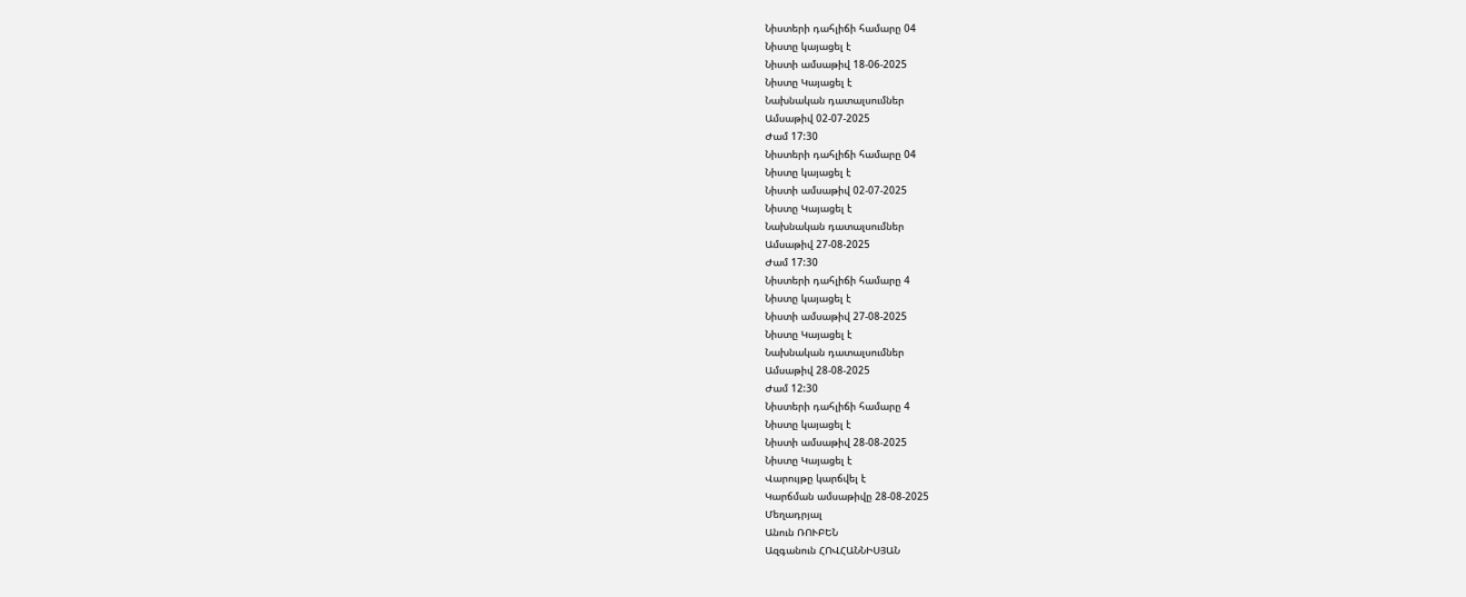Նիստերի դահլիճի համարը 04
Նիստը կայացել է
Նիստի ամսաթիվ 18-06-2025
Նիստը Կայացել է
Նախնական դատալսումներ
Ամսաթիվ 02-07-2025
Ժամ 17:30
Նիստերի դահլիճի համարը 04
Նիստը կայացել է
Նիստի ամսաթիվ 02-07-2025
Նիստը Կայացել է
Նախնական դատալսումներ
Ամսաթիվ 27-08-2025
Ժամ 17:30
Նիստերի դահլիճի համարը 4
Նիստը կայացել է
Նիստի ամսաթիվ 27-08-2025
Նիստը Կայացել է
Նախնական դատալսումներ
Ամսաթիվ 28-08-2025
Ժամ 12:30
Նիստերի դահլիճի համարը 4
Նիստը կայացել է
Նիստի ամսաթիվ 28-08-2025
Նիստը Կայացել է
Վարույթը կարճվել է
Կարճման ամսաթիվը 28-08-2025
Մեղադրյալ
Անուն ՌՈՒԲԵՆ
Ազգանուն ՀՈՎՀԱՆՆԻՍՅԱՆ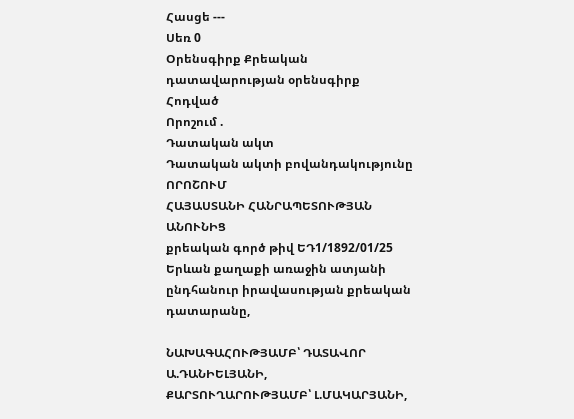Հասցե ---
Սեռ 0
Օրենսգիրք Քրեական դատավարության օրենսգիրք
Հոդված
Որոշում .
Դատական ակտ
Դատական ակտի բովանդակությունը ՈՐՈՇՈՒՄ
ՀԱՅԱՍՏԱՆԻ ՀԱՆՐԱՊԵՏՈՒԹՅԱՆ ԱՆՈՒՆԻՑ
քրեական գործ թիվ ԵԴ1/1892/01/25
Երևան քաղաքի առաջին ատյանի ընդհանուր իրավասության քրեական դատարանը,

ՆԱԽԱԳԱՀՈՒԹՅԱՄԲ՝ ԴԱՏԱՎՈՐ Ա.ԴԱՆԻԵԼՅԱՆԻ,
ՔԱՐՏՈՒՂԱՐՈՒԹՅԱՄԲ՝ Լ.ՄԱԿԱՐՅԱՆԻ,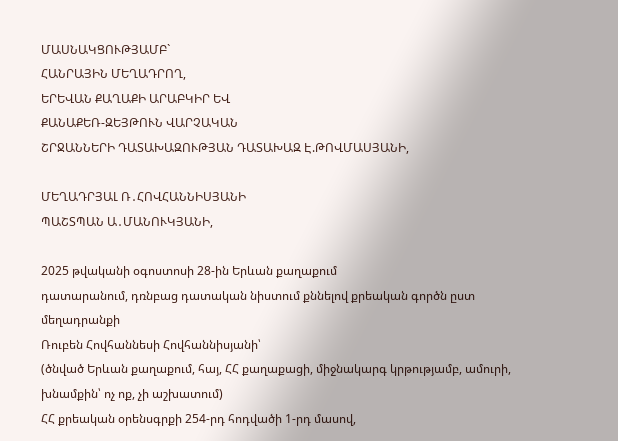ՄԱՍՆԱԿՑՈՒԹՅԱՄԲ`
ՀԱՆՐԱՅԻՆ ՄԵՂԱԴՐՈՂ,
ԵՐԵՎԱՆ ՔԱՂԱՔԻ ԱՐԱԲԿԻՐ ԵՎ
ՔԱՆԱՔԵՌ-ԶԵՅԹՈՒՆ ՎԱՐՉԱԿԱՆ
ՇՐՋԱՆՆԵՐԻ ԴԱՏԱԽԱԶՈՒԹՅԱՆ ԴԱՏԱԽԱԶ Է.ԹՈՎՄԱՍՅԱՆԻ,

ՄԵՂԱԴՐՅԱԼ Ռ․ՀՈՎՀԱՆՆԻՍՅԱՆԻ
ՊԱՇՏՊԱՆ Ա․ՄԱՆՈՒԿՅԱՆԻ,

2025 թվականի օգոստոսի 28-ին Երևան քաղաքում
դատարանում, դռնբաց դատական նիստում քննելով քրեական գործն ըստ մեղադրանքի
Ռուբեն Հովհաննեսի Հովհաննիսյանի՝
(ծնված Երևան քաղաքում, հայ, ՀՀ քաղաքացի, միջնակարգ կրթությամբ, ամուրի, խնամքին՝ ոչ ոք, չի աշխատում)
ՀՀ քրեական օրենսգրքի 254-րդ հոդվածի 1-րդ մասով,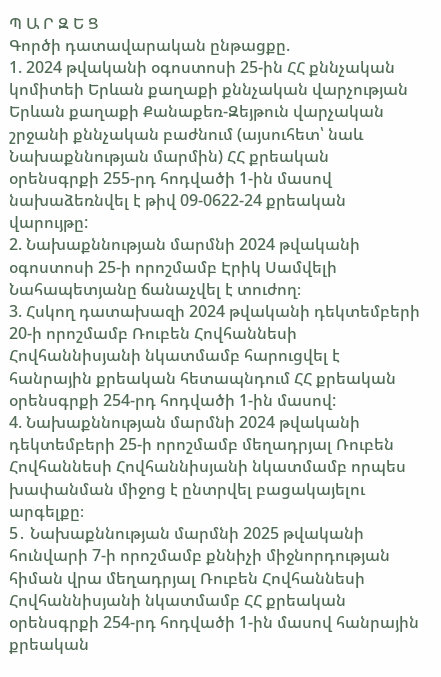Պ Ա Ր Զ Ե Ց
Գործի դատավարական ընթացքը.
1. 2024 թվականի օգոստոսի 25-ին ՀՀ քննչական կոմիտեի Երևան քաղաքի քննչական վարչության Երևան քաղաքի Քանաքեռ-Զեյթուն վարչական շրջանի քննչական բաժնում (այսուհետ՝ նաև Նախաքննության մարմին) ՀՀ քրեական օրենսգրքի 255-րդ հոդվածի 1-ին մասով նախաձեռնվել է թիվ 09-0622-24 քրեական վարույթը:
2. Նախաքննության մարմնի 2024 թվականի օգոստոսի 25-ի որոշմամբ Էրիկ Սամվելի Նահապետյանը ճանաչվել է տուժող։
3. Հսկող դատախազի 2024 թվականի դեկտեմբերի 20-ի որոշմամբ Ռուբեն Հովհաննեսի Հովհաննիսյանի նկատմամբ հարուցվել է հանրային քրեական հետապնդում ՀՀ քրեական օրենսգրքի 254-րդ հոդվածի 1-ին մասով:
4. Նախաքննության մարմնի 2024 թվականի դեկտեմբերի 25-ի որոշմամբ մեղադրյալ Ռուբեն Հովհաննեսի Հովհաննիսյանի նկատմամբ որպես խափանման միջոց է ընտրվել բացակայելու արգելքը։
5․ Նախաքննության մարմնի 2025 թվականի հունվարի 7-ի որոշմամբ քննիչի միջնորդության հիման վրա մեղադրյալ Ռուբեն Հովհաննեսի Հովհաննիսյանի նկատմամբ ՀՀ քրեական օրենսգրքի 254-րդ հոդվածի 1-ին մասով հանրային քրեական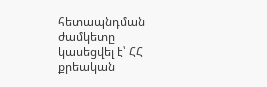հետապնդման ժամկետը կասեցվել է՝ ՀՀ քրեական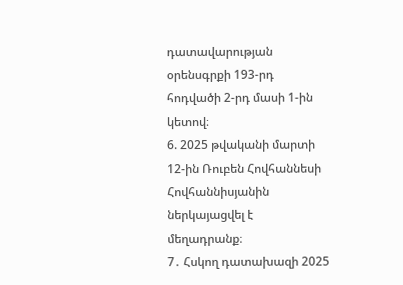դատավարության օրենսգրքի 193-րդ հոդվածի 2-րդ մասի 1-ին կետով։
6. 2025 թվականի մարտի 12-ին Ռուբեն Հովհաննեսի Հովհաննիսյանին ներկայացվել է մեղադրանք։
7․ Հսկող դատախազի 2025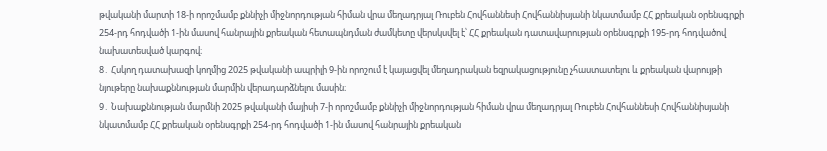թվականի մարտի 18-ի որոշմամբ քննիչի միջնորդության հիման վրա մեղադրյալ Ռուբեն Հովհաննեսի Հովհաննիսյանի նկատմամբ ՀՀ քրեական օրենսգրքի 254-րդ հոդվածի 1-ին մասով հանրային քրեական հետապնդման ժամկետը վերսկսվել է՝ ՀՀ քրեական դատավարության օրենսգրքի 195-րդ հոդվածով նախատեսված կարգով։
8․ Հսկող դատախազի կողմից 2025 թվականի ապրիլի 9-ին որոշում է կայացվել մեղադրական եզրակացությունը չհաստատելու և քրեական վարույթի նյութերը նախաքննության մարմին վերադարձնելու մասին։
9․ Նախաքննության մարմնի 2025 թվականի մայիսի 7-ի որոշմամբ քննիչի միջնորդության հիման վրա մեղադրյալ Ռուբեն Հովհաննեսի Հովհաննիսյանի նկատմամբ ՀՀ քրեական օրենսգրքի 254-րդ հոդվածի 1-ին մասով հանրային քրեական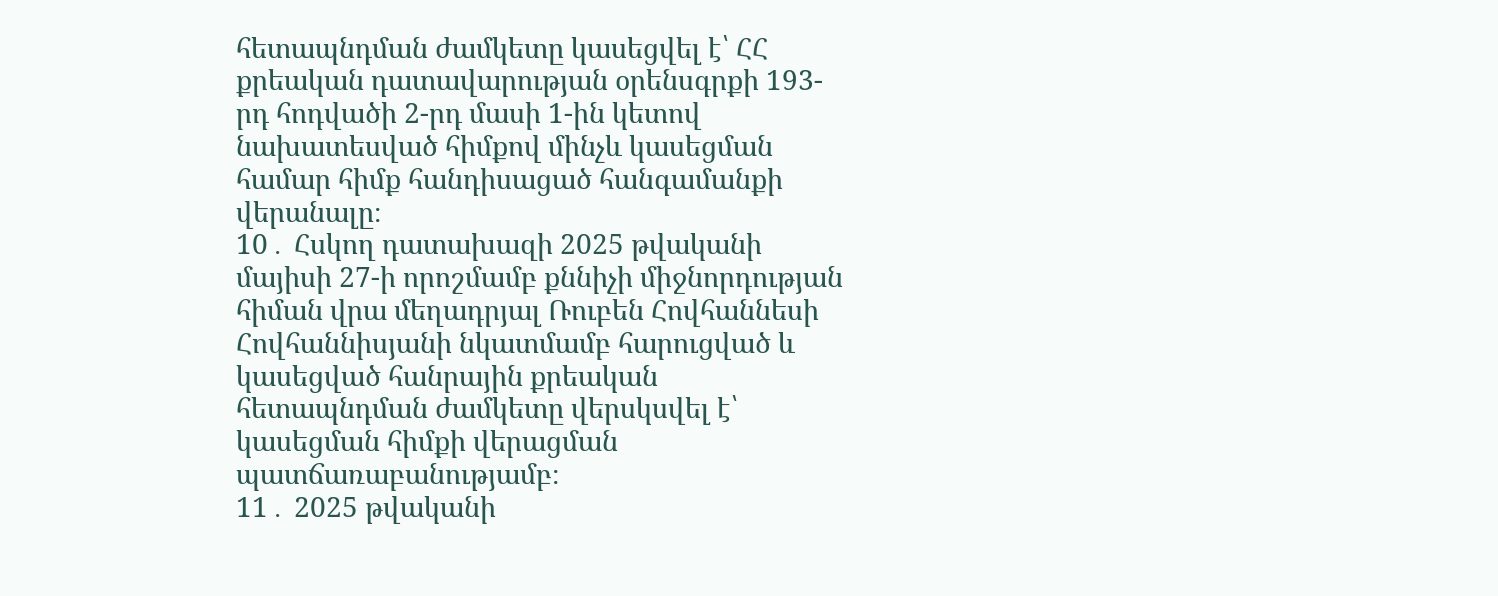հետապնդման ժամկետը կասեցվել է՝ ՀՀ քրեական դատավարության օրենսգրքի 193-րդ հոդվածի 2-րդ մասի 1-ին կետով նախատեսված հիմքով մինչև կասեցման համար հիմք հանդիսացած հանգամանքի վերանալը։
10․ Հսկող դատախազի 2025 թվականի մայիսի 27-ի որոշմամբ քննիչի միջնորդության հիման վրա մեղադրյալ Ռուբեն Հովհաննեսի Հովհաննիսյանի նկատմամբ հարուցված և կասեցված հանրային քրեական հետապնդման ժամկետը վերսկսվել է՝ կասեցման հիմքի վերացման պատճառաբանությամբ։
11․ 2025 թվականի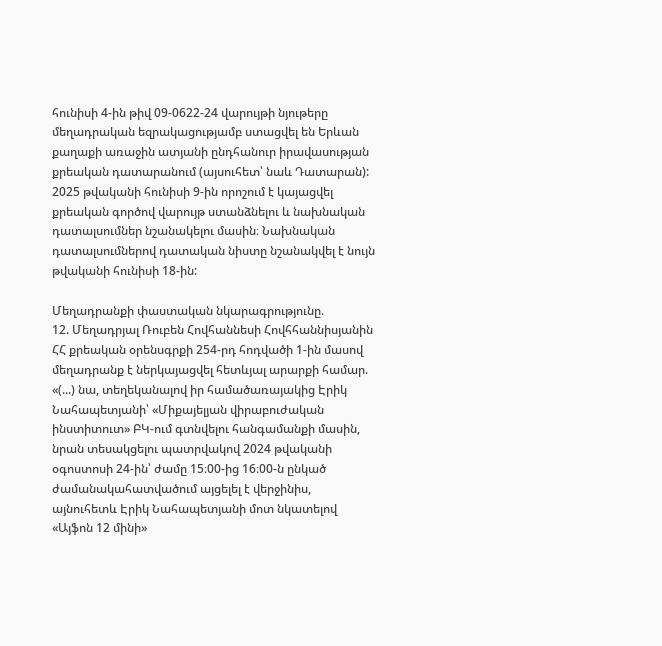հունիսի 4-ին թիվ 09-0622-24 վարույթի նյութերը մեղադրական եզրակացությամբ ստացվել են Երևան քաղաքի առաջին ատյանի ընդհանուր իրավասության քրեական դատարանում (այսուհետ՝ նաև Դատարան):
2025 թվականի հունիսի 9-ին որոշում է կայացվել քրեական գործով վարույթ ստանձնելու և նախնական դատալսումներ նշանակելու մասին։ Նախնական դատալսումներով դատական նիստը նշանակվել է նույն թվականի հունիսի 18-ին:

Մեղադրանքի փաստական նկարագրությունը.
12. Մեղադրյալ Ռուբեն Հովհաննեսի Հովհհաննիսյանին ՀՀ քրեական օրենսգրքի 254-րդ հոդվածի 1-ին մասով մեղադրանք է ներկայացվել հետևյալ արարքի համար. «(...) նա, տեղեկանալով իր համածառայակից Էրիկ Նահապետյանի՝ «Միքայելյան վիրաբուժական ինստիտուտ» ԲԿ-ում գտնվելու հանգամանքի մասին, նրան տեսակցելու պատրվակով 2024 թվականի օգոստոսի 24-ին՝ ժամը 15։00-ից 16։00-ն ընկած ժամանակահատվածում այցելել է վերջինիս, այնուհետև Էրիկ Նահապետյանի մոտ նկատելով «Այֆոն 12 մինի»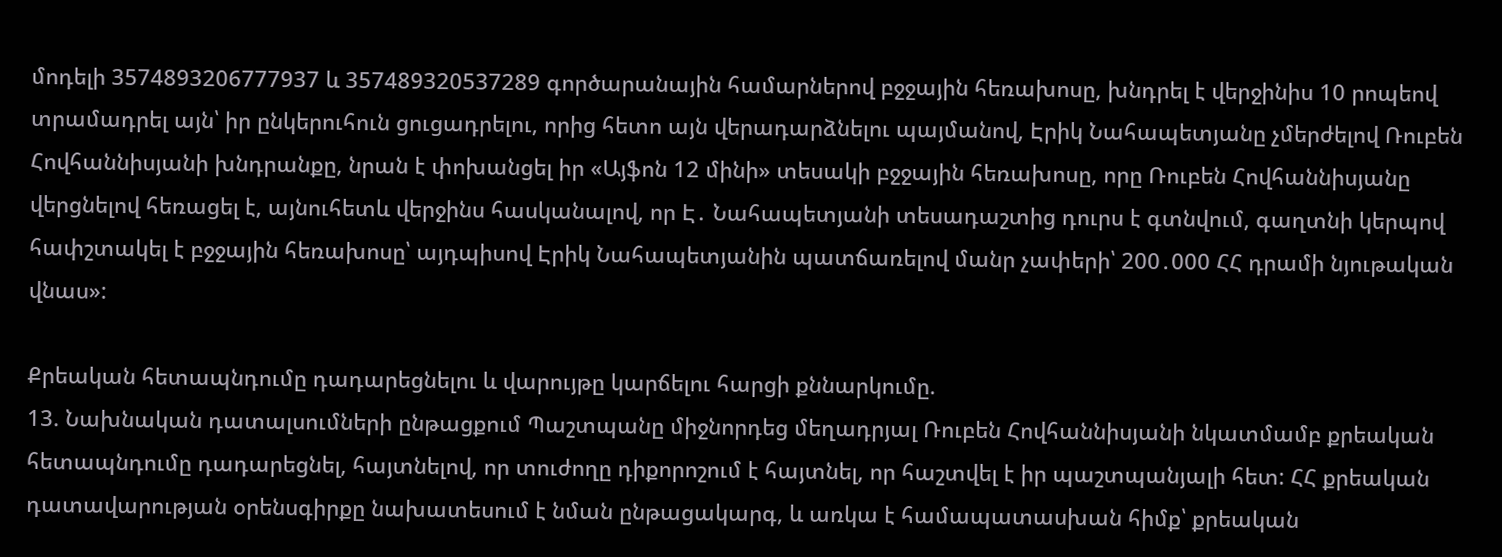մոդելի 3574893206777937 և 357489320537289 գործարանային համարներով բջջային հեռախոսը, խնդրել է վերջինիս 10 րոպեով տրամադրել այն՝ իր ընկերուհուն ցուցադրելու, որից հետո այն վերադարձնելու պայմանով, Էրիկ Նահապետյանը չմերժելով Ռուբեն Հովհաննիսյանի խնդրանքը, նրան է փոխանցել իր «Այֆոն 12 մինի» տեսակի բջջային հեռախոսը, որը Ռուբեն Հովհաննիսյանը վերցնելով հեռացել է, այնուհետև վերջինս հասկանալով, որ Է․ Նահապետյանի տեսադաշտից դուրս է գտնվում, գաղտնի կերպով հափշտակել է բջջային հեռախոսը՝ այդպիսով Էրիկ Նահապետյանին պատճառելով մանր չափերի՝ 200․000 ՀՀ դրամի նյութական վնաս»:

Քրեական հետապնդումը դադարեցնելու և վարույթը կարճելու հարցի քննարկումը.
13. Նախնական դատալսումների ընթացքում Պաշտպանը միջնորդեց մեղադրյալ Ռուբեն Հովհաննիսյանի նկատմամբ քրեական հետապնդումը դադարեցնել, հայտնելով, որ տուժողը դիքորոշում է հայտնել, որ հաշտվել է իր պաշտպանյալի հետ: ՀՀ քրեական դատավարության օրենսգիրքը նախատեսում է նման ընթացակարգ, և առկա է համապատասխան հիմք՝ քրեական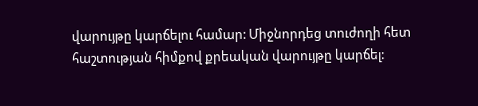վարույթը կարճելու համար: Միջնորդեց տուժողի հետ հաշտության հիմքով քրեական վարույթը կարճել: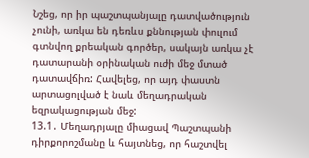Նշեց, որ իր պաշտպանյալը դատվածություն չունի, առկա են դեռևս քննության փուլում գտնվող քրեական գործեր, սակայն առկա չէ դատարանի օրինական ուժի մեջ մտած դատավճիռ: Հավելեց, որ այդ փաստն արտացոլված է նաև մեղադրական եզրակացության մեջ:
13.1․ Մեղադրյալը միացավ Պաշտպանի դիրքորոշմանը և հայտնեց, որ հաշտվել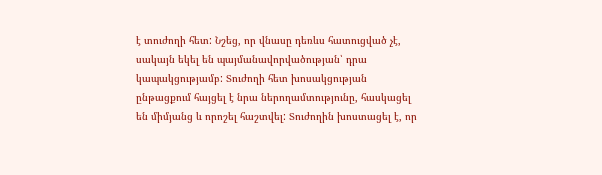է տուժողի հետ: Նշեց, որ վնասը դեռևս հատուցված չէ, սակայն եկել են պայմանավորվածության՝ դրա կապակցությամբ: Տուժողի հետ խոսակցության ընթացքում հայցել է նրա ներողամտությունը, հասկացել են միմյանց և որոշել հաշտվել: Տուժողին խոստացել է, որ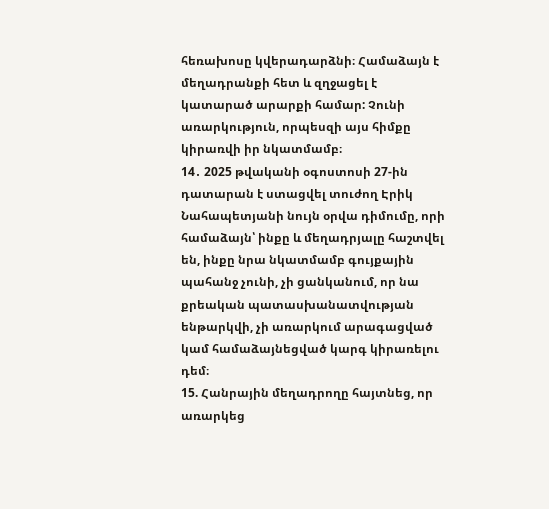հեռախոսը կվերադարձնի։ Համաձայն է մեղադրանքի հետ և զղջացել է կատարած արարքի համար: Չունի առարկություն, որպեսզի այս հիմքը կիրառվի իր նկատմամբ։
14․ 2025 թվականի օգոստոսի 27-ին դատարան է ստացվել տուժող Էրիկ Նահապետյանի նույն օրվա դիմումը, որի համաձայն՝ ինքը և մեղադրյալը հաշտվել են, ինքը նրա նկատմամբ գույքային պահանջ չունի, չի ցանկանում, որ նա քրեական պատասխանատվության ենթարկվի, չի առարկում արագացված կամ համաձայնեցված կարգ կիրառելու դեմ։
15. Հանրային մեղադրողը հայտնեց, որ առարկեց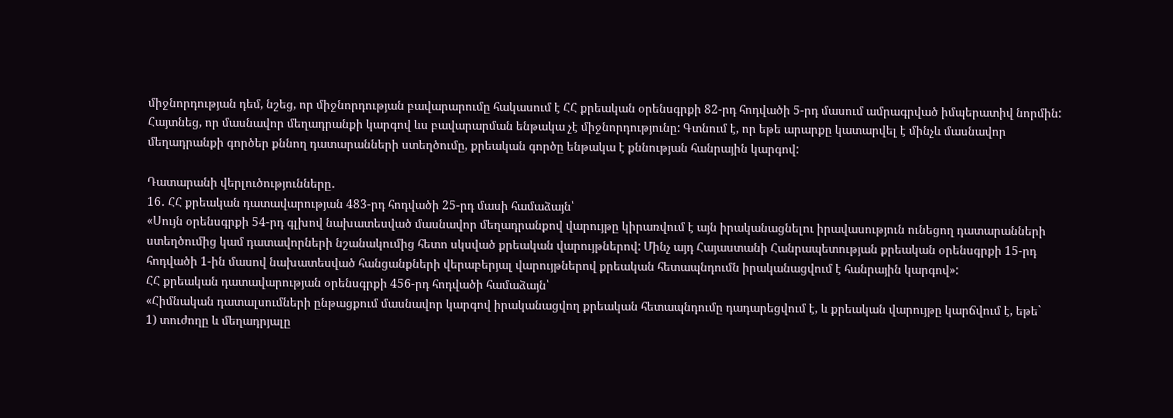միջնորդության դեմ, նշեց, որ միջնորդության բավարարումը հակասում է ՀՀ քրեական օրենսգրքի 82-րդ հոդվածի 5-րդ մասում ամրագրված իմպերատիվ նորմին: Հայտնեց, որ մասնավոր մեղադրանքի կարգով ևս բավարարման ենթակա չէ միջնորդությունը: Գտնում է, որ եթե արարքը կատարվել է մինչև մասնավոր մեղադրանքի գործեր քննող դատարանների ստեղծումը, քրեական գործը ենթակա է քննության հանրային կարգով:

Դատարանի վերլուծությունները․
16․ ՀՀ քրեական դատավարության 483-րդ հոդվածի 25-րդ մասի համաձայն՝
«Սույն օրենսգրքի 54-րդ գլխով նախատեսված մասնավոր մեղադրանքով վարույթը կիրառվում է այն իրականացնելու իրավասություն ունեցող դատարանների ստեղծումից կամ դատավորների նշանակումից հետո սկսված քրեական վարույթներով: Մինչ այդ Հայաստանի Հանրապետության քրեական օրենսգրքի 15-րդ հոդվածի 1-ին մասով նախատեսված հանցանքների վերաբերյալ վարույթներով քրեական հետապնդումն իրականացվում է հանրային կարգով»:
ՀՀ քրեական դատավարության օրենսգրքի 456-րդ հոդվածի համաձայն՝
«Հիմնական դատալսումների ընթացքում մասնավոր կարգով իրականացվող քրեական հետապնդումը դադարեցվում է, և քրեական վարույթը կարճվում է, եթե`
1) տուժողը և մեղադրյալը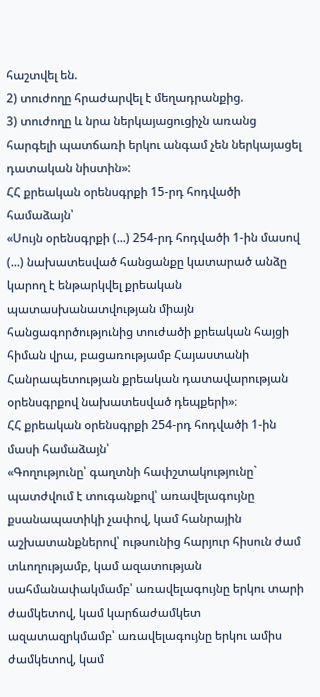հաշտվել են.
2) տուժողը հրաժարվել է մեղադրանքից.
3) տուժողը և նրա ներկայացուցիչն առանց հարգելի պատճառի երկու անգամ չեն ներկայացել դատական նիստին»:
ՀՀ քրեական օրենսգրքի 15-րդ հոդվածի համաձայն՝
«Սույն օրենսգրքի (...) 254-րդ հոդվածի 1-ին մասով (...) նախատեսված հանցանքը կատարած անձը կարող է ենթարկվել քրեական պատասխանատվության միայն հանցագործությունից տուժածի քրեական հայցի հիման վրա, բացառությամբ Հայաստանի Հանրապետության քրեական դատավարության օրենսգրքով նախատեսված դեպքերի»։
ՀՀ քրեական օրենսգրքի 254-րդ հոդվածի 1-ին մասի համաձայն՝
«Գողությունը՝ գաղտնի հափշտակությունը`
պատժվում է տուգանքով՝ առավելագույնը քսանապատիկի չափով, կամ հանրային աշխատանքներով՝ ութսունից հարյուր հիսուն ժամ տևողությամբ, կամ ազատության սահմանափակմամբ՝ առավելագույնը երկու տարի ժամկետով, կամ կարճաժամկետ ազատազրկմամբ՝ առավելագույնը երկու ամիս ժամկետով, կամ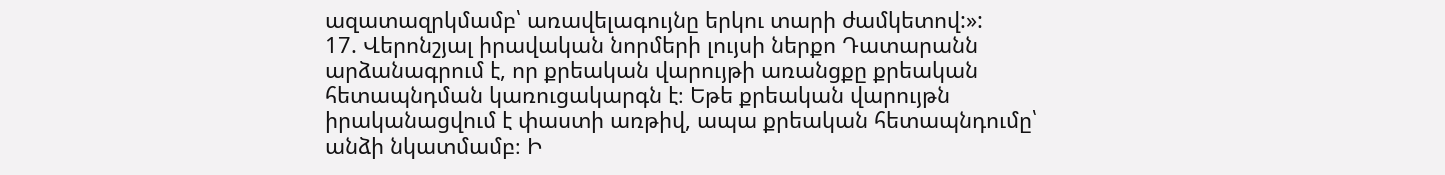ազատազրկմամբ՝ առավելագույնը երկու տարի ժամկետով:»:
17. Վերոնշյալ իրավական նորմերի լույսի ներքո Դատարանն արձանագրում է, որ քրեական վարույթի առանցքը քրեական հետապնդման կառուցակարգն է։ Եթե քրեական վարույթն իրականացվում է փաստի առթիվ, ապա քրեական հետապնդումը՝ անձի նկատմամբ։ Ի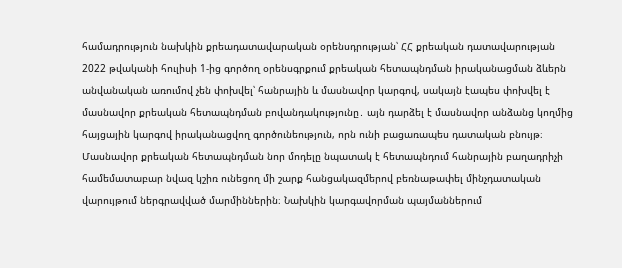համադրություն նախկին քրեադատավարական օրենսդրության՝ ՀՀ քրեական դատավարության 2022 թվականի հուլիսի 1-ից գործող օրենսգրքում քրեական հետապնդման իրականացման ձևերն անվանական առումով չեն փոխվել՝ հանրային և մասնավոր կարգով, սակայն էապես փոխվել է մասնավոր քրեական հետապնդման բովանդակությունը․ այն դարձել է մասնավոր անձանց կողմից հայցային կարգով իրականացվող գործունեություն, որն ունի բացառապես դատական բնույթ։
Մասնավոր քրեական հետապնդման նոր մոդելը նպատակ է հետապնդում հանրային բաղադրիչի համեմատաբար նվազ կշիռ ունեցող մի շարք հանցակազմերով բեռնաթափել մինչդատական վարույթում ներգրավված մարմիններին։ Նախկին կարգավորման պայմաններում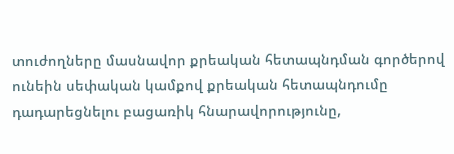տուժողները մասնավոր քրեական հետապնդման գործերով ունեին սեփական կամքով քրեական հետապնդումը դադարեցնելու բացառիկ հնարավորությունը,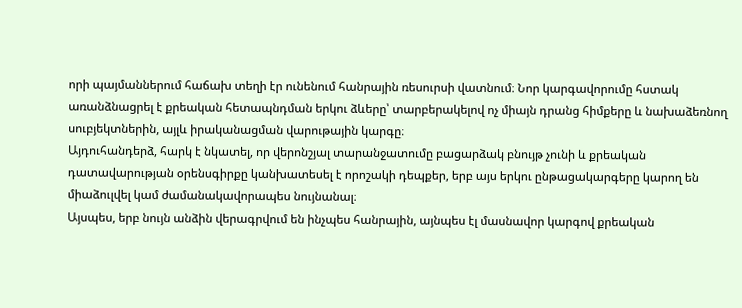որի պայմաններում հաճախ տեղի էր ունենում հանրային ռեսուրսի վատնում։ Նոր կարգավորումը հստակ առանձնացրել է քրեական հետապնդման երկու ձևերը՝ տարբերակելով ոչ միայն դրանց հիմքերը և նախաձեռնող սուբյեկտներին, այլև իրականացման վարութային կարգը։
Այդուհանդերձ, հարկ է նկատել, որ վերոնշյալ տարանջատումը բացարձակ բնույթ չունի և քրեական դատավարության օրենսգիրքը կանխատեսել է որոշակի դեպքեր, երբ այս երկու ընթացակարգերը կարող են միաձուլվել կամ ժամանակավորապես նույնանալ։
Այսպես, երբ նույն անձին վերագրվում են ինչպես հանրային, այնպես էլ մասնավոր կարգով քրեական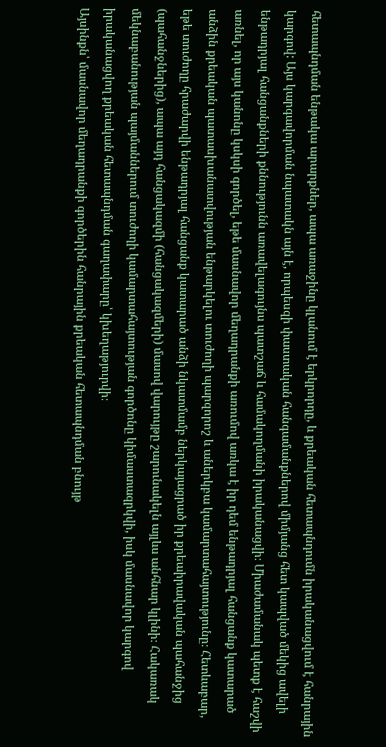հետապնդման ենթակա արարքներ, ապա առաջինը կլանում է երկրորդը, և քրեական հետապնդումն իրականացվում է հանրային կարգով: Այս կարգավորման նպատակն այն է, որպեսզի փաստական հանգամանքներով միմյանց հետ կապված մեկից ավելի ենթադրյալ հանցանքների քննությունն առավելագույնս պատշաճ և համակողմանի իրականացվի։ Միաժամանակ պետք է հաշվի առնել, որ այս կանոնը կսկսի գործել, եթե մասնավոր մեղադրանքի առումով առկա է իր դեմ ենթադրյալ հանցանք կատարած անձին քրեական պատասխանատվության ենթարկելու տուժողի պարզորոշ և աներկբա կամարտահայտությունը։ Հետևաբար, եթե տուժողը հրաժարվի ենթադրյալ հանցանք կատարած անձի նկատմամբ ներկայացրած իր քրեաիրավական պահանջից (պահանջներից), ապա այդ հանցակազմի (հանցակազմերի) մասով վարույթը շարունակելն այլևս անհնար կլինի։ Հակառակ մեկնաբանության պայմաններում տուժողի կամարտահայտության գործոնը կիմաստազրկվի, իսկ մասնավոր կարգով իրականացվող քրեական հետապնդման գաղափարը՝ կխեղաթյուրվի։
Այսինքն՝ մասնավոր մեղադրանքի գործերին հանրային քրեական հետապնդման բնույթ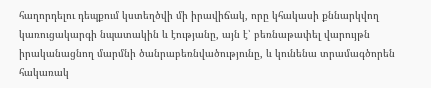հաղորդելու դեպքում կստեղծվի մի իրավիճակ, որը կհակասի քննարկվող կառուցակարգի նպատակին և էությանը, այն է՝ բեռնաթափել վարույթն իրականացնող մարմնի ծանրաբեռնվածությունը, և կունենա տրամագծորեն հակառակ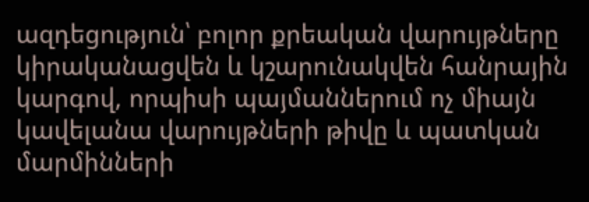ազդեցություն՝ բոլոր քրեական վարույթները կիրականացվեն և կշարունակվեն հանրային կարգով, որպիսի պայմաններում ոչ միայն կավելանա վարույթների թիվը և պատկան մարմինների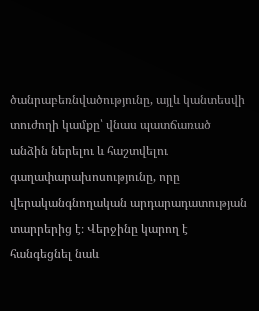ծանրաբեռնվածությունը, այլև կանտեսվի տուժողի կամքը՝ վնաս պատճառած անձին ներելու և հաշտվելու գաղափարախոսությունը, որը վերականգնողական արդարադատության տարրերից է։ Վերջինը կարող է հանգեցնել նաև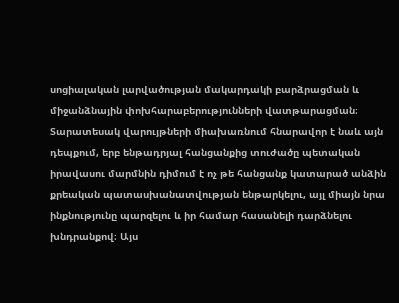սոցիալական լարվածության մակարդակի բարձրացման և միջանձնային փոխհարաբերությունների վատթարացման։
Տարատեսակ վարույթների միախառնում հնարավոր է նաև այն դեպքում, երբ ենթադրյալ հանցանքից տուժածը պետական իրավասու մարմնին դիմում է ոչ թե հանցանք կատարած անձին քրեական պատասխանատվության ենթարկելու, այլ միայն նրա ինքնությունը պարզելու և իր համար հասանելի դարձնելու խնդրանքով։ Այս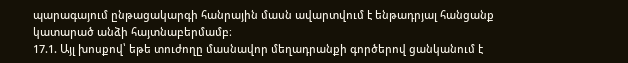պարագայում ընթացակարգի հանրային մասն ավարտվում է ենթադրյալ հանցանք կատարած անձի հայտնաբերմամբ։
17.1. Այլ խոսքով՝ եթե տուժողը մասնավոր մեղադրանքի գործերով ցանկանում է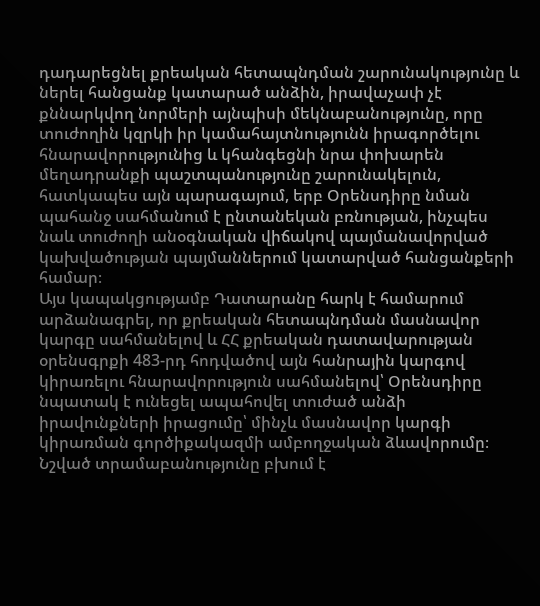դադարեցնել քրեական հետապնդման շարունակությունը և ներել հանցանք կատարած անձին, իրավաչափ չէ քննարկվող նորմերի այնպիսի մեկնաբանությունը, որը տուժողին կզրկի իր կամահայտնությունն իրագործելու հնարավորությունից և կհանգեցնի նրա փոխարեն մեղադրանքի պաշտպանությունը շարունակելուն, հատկապես այն պարագայում, երբ Օրենսդիրը նման պահանջ սահմանում է ընտանեկան բռնության, ինչպես նաև տուժողի անօգնական վիճակով պայմանավորված կախվածության պայմաններում կատարված հանցանքերի համար։
Այս կապակցությամբ Դատարանը հարկ է համարում արձանագրել, որ քրեական հետապնդման մասնավոր կարգը սահմանելով և ՀՀ քրեական դատավարության օրենսգրքի 483-րդ հոդվածով այն հանրային կարգով կիրառելու հնարավորություն սահմանելով՝ Օրենսդիրը նպատակ է ունեցել ապահովել տուժած անձի իրավունքների իրացումը՝ մինչև մասնավոր կարգի կիրառման գործիքակազմի ամբողջական ձևավորումը։
Նշված տրամաբանությունը բխում է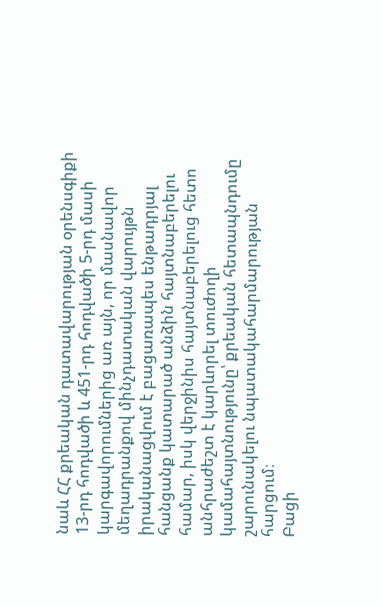նաև ՀՀ քրեական դատավարության օրենսգիքի 13-րդ հոդվածի և 451-րդ հոդվածի 5-րդ մասի կարգավորումներից առ այն, որ մասնավոր մեղադրանքով մինչդատական վարույթն իրականացվում է բացառապես ենթադրյալ հանցանք կատարած անձին հայտնաբերելու համար, իսկ վերջինիս հայտնաբերելուց հետո անհրաժեշտ է կարևորել տուժողի կամահայտնությունը՝ քրեական հետապնդումը շարունակելու նպատակահարմարության հարցում։
Բացի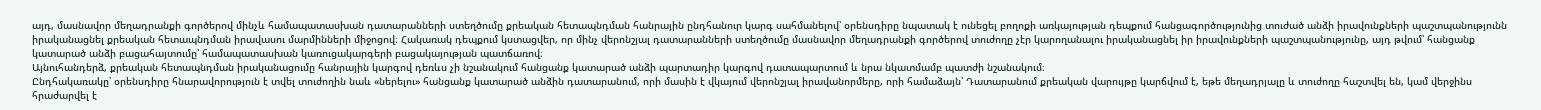այդ, մասնավոր մեղադրանքի գործերով մինչև համապատասխան դատարանների ստեղծումը քրեական հետապնդման հանրային ընդհանուր կարգ սահմանելով՝ օրենսդիրը նպատակ է ունեցել բողոքի առկայության դեպքում հանցագործությունից տուժած անձի իրավունքների պաշտպանությունն իրականացնել քրեական հետապնդման իրավասու մարմինների միջոցով։ Հակառակ դեպքում կստացվեր, որ մինչ վերոնշյալ դատարանների ստեղծումը մասնավոր մեղադրանքի գործերով տուժողը չէր կարողանալու իրականացնել իր իրավունքների պաշտպանությունը, այդ թվում՝ հանցանք կատարած անձի բացահայտումը՝ համապատասխան կառուցակարգերի բացակայության պատճառով։
Այնուհանդերձ, քրեական հետապնդման իրականացումը հանրային կարգով դեռևս չի նշանակում հանցանք կատարած անձի պարտադիր կարգով դատապարտում և նրա նկատմամբ պատժի նշանակում։
Ընդհակառակը՝ օրենսդիրը հնարավորություն է տվել տուժողին նաև «ներելու» հանցանք կատարած անձին դատարանում, որի մասին է վկայում վերոնշյալ իրավանորմերը, որի համաձայն՝ Դատարանում քրեական վարույթը կարճվում է, եթե մեղադրյալը և տուժողը հաշտվել են, կամ վերջինս հրաժարվել է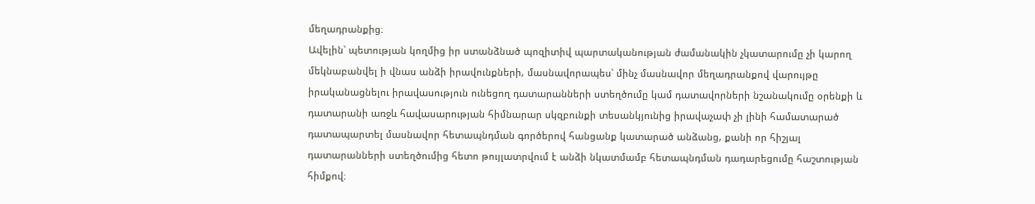մեղադրանքից։
Ավելին՝ պետության կողմից իր ստանձնած պոզիտիվ պարտականության ժամանակին չկատարումը չի կարող մեկնաբանվել ի վնաս անձի իրավունքների, մասնավորապես՝ մինչ մասնավոր մեղադրանքով վարույթը իրականացնելու իրավասություն ունեցող դատարանների ստեղծումը կամ դատավորների նշանակումը օրենքի և դատարանի առջև հավասարության հիմնարար սկզբունքի տեսանկյունից իրավաչափ չի լինի համատարած դատապարտել մասնավոր հետապնդման գործերով հանցանք կատարած անձանց, քանի որ հիշյալ դատարանների ստեղծումից հետո թույլատրվում է անձի նկատմամբ հետապնդման դադարեցումը հաշտության հիմքով։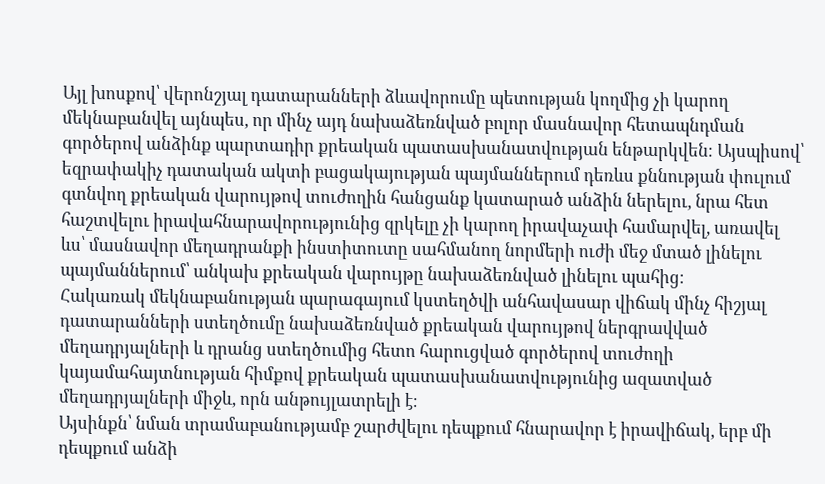Այլ խոսքով՝ վերոնշյալ դատարանների ձևավորումը պետության կողմից չի կարող մեկնաբանվել այնպես, որ մինչ այդ նախաձեռնված բոլոր մասնավոր հետապնդման գործերով անձինք պարտադիր քրեական պատասխանատվության ենթարկվեն։ Այսպիսով՝ եզրափակիչ դատական ակտի բացակայության պայմաններում դեռևս քննության փուլում գտնվող քրեական վարույթով տուժողին հանցանք կատարած անձին ներելու, նրա հետ հաշտվելու իրավահնարավորությունից զրկելը չի կարող իրավաչափ համարվել, առավել ևս՝ մասնավոր մեղադրանքի ինստիտուտը սահմանող նորմերի ուժի մեջ մտած լինելու պայմաններում՝ անկախ քրեական վարույթը նախաձեռնված լինելու պահից։
Հակառակ մեկնաբանության պարագայում կստեղծվի անհավասար վիճակ մինչ հիշյալ դատարանների ստեղծումը նախաձեռնված քրեական վարույթով ներգրավված մեղադրյալների և դրանց ստեղծումից հետո հարուցված գործերով տուժողի կայամահայտնության հիմքով քրեական պատասխանատվությունից ազատված մեղադրյալների միջև, որն անթույլատրելի է։
Այսինքն՝ նման տրամաբանությամբ շարժվելու դեպքում հնարավոր է իրավիճակ, երբ մի դեպքում անձի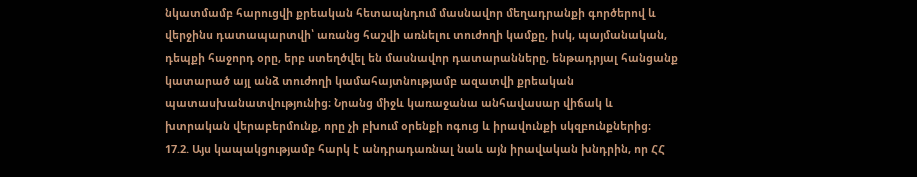նկատմամբ հարուցվի քրեական հետապնդում մասնավոր մեղադրանքի գործերով և վերջինս դատապարտվի՝ առանց հաշվի առնելու տուժողի կամքը, իսկ, պայմանական, դեպքի հաջորդ օրը, երբ ստեղծվել են մասնավոր դատարանները, ենթադրյալ հանցանք կատարած այլ անձ տուժողի կամահայտնությամբ ազատվի քրեական պատասխանատվությունից։ Նրանց միջև կառաջանա անհավասար վիճակ և խտրական վերաբերմունք, որը չի բխում օրենքի ոգուց և իրավունքի սկզբունքներից։
17.2. Այս կապակցությամբ հարկ է անդրադառնալ նաև այն իրավական խնդրին, որ ՀՀ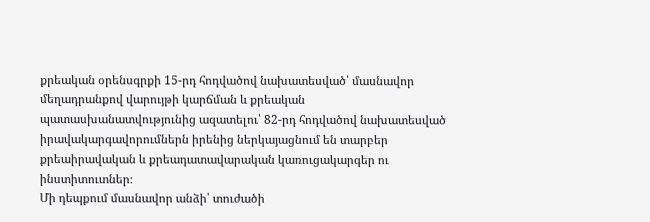քրեական օրենսգրքի 15-րդ հոդվածով նախատեսված՝ մասնավոր մեղադրանքով վարույթի կարճման և քրեական պատասխանատվությունից ազատելու՝ 82-րդ հոդվածով նախատեսված իրավակարգավորումներն իրենից ներկայացնում են տարբեր քրեաիրավական և քրեադատավարական կառուցակարգեր ու ինստիտուտներ։
Մի դեպքում մասնավոր անձի՝ տուժածի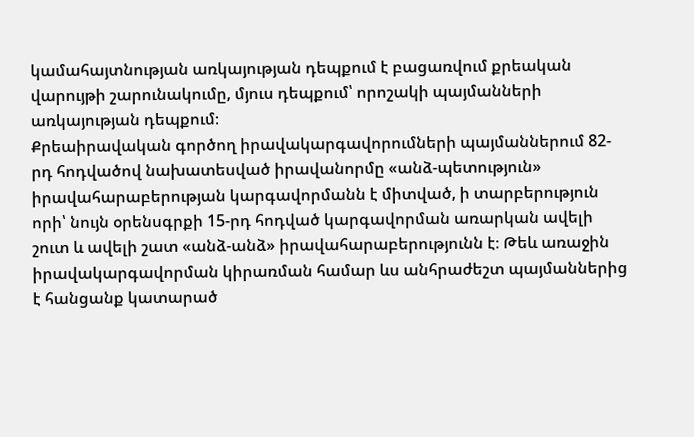կամահայտնության առկայության դեպքում է բացառվում քրեական վարույթի շարունակումը, մյուս դեպքում՝ որոշակի պայմանների առկայության դեպքում։
Քրեաիրավական գործող իրավակարգավորումների պայմաններում 82-րդ հոդվածով նախատեսված իրավանորմը «անձ-պետություն» իրավահարաբերության կարգավորմանն է միտված, ի տարբերություն որի՝ նույն օրենսգրքի 15-րդ հոդված կարգավորման առարկան ավելի շուտ և ավելի շատ «անձ-անձ» իրավահարաբերությունն է։ Թեև առաջին իրավակարգավորման կիրառման համար ևս անհրաժեշտ պայմաններից է հանցանք կատարած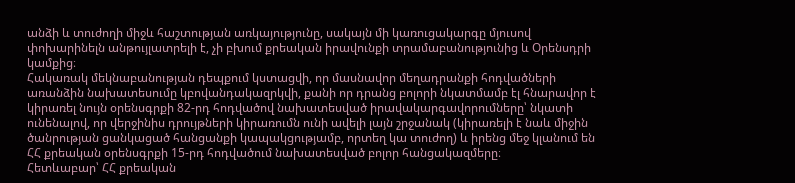անձի և տուժողի միջև հաշտության առկայությունը, սակայն մի կառուցակարգը մյուսով փոխարինելն անթույլատրելի է, չի բխում քրեական իրավունքի տրամաբանությունից և Օրենսդրի կամքից։
Հակառակ մեկնաբանության դեպքում կստացվի, որ մասնավոր մեղադրանքի հոդվածների առանձին նախատեսումը կբովանդակազրկվի, քանի որ դրանց բոլորի նկատմամբ էլ հնարավոր է կիրառել նույն օրենսգրքի 82-րդ հոդվածով նախատեսված իրավակարգավորումները՝ նկատի ունենալով, որ վերջինիս դրույթների կիրառումն ունի ավելի լայն շրջանակ (կիրառելի է նաև միջին ծանրության ցանկացած հանցանքի կապակցությամբ, որտեղ կա տուժող) և իրենց մեջ կլանում են ՀՀ քրեական օրենսգրքի 15-րդ հոդվածում նախատեսված բոլոր հանցակազմերը։
Հետևաբար՝ ՀՀ քրեական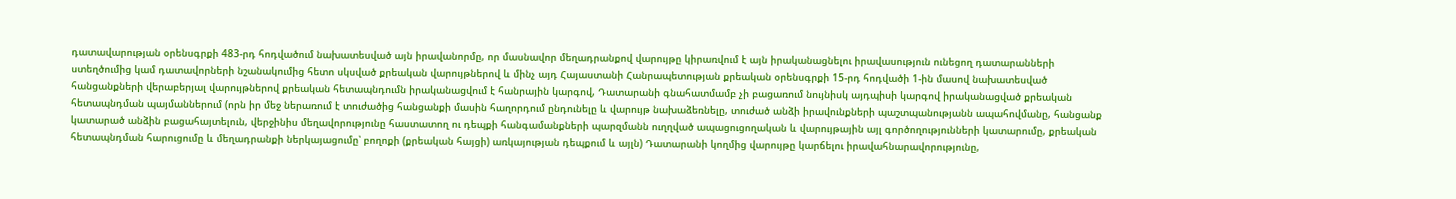դատավարության օրենսգրքի 483-րդ հոդվածում նախատեսված այն իրավանորմը, որ մասնավոր մեղադրանքով վարույթը կիրառվում է այն իրականացնելու իրավասություն ունեցող դատարանների ստեղծումից կամ դատավորների նշանակումից հետո սկսված քրեական վարույթներով և մինչ այդ Հայաստանի Հանրապետության քրեական օրենսգրքի 15-րդ հոդվածի 1-ին մասով նախատեսված հանցանքների վերաբերյալ վարույթներով քրեական հետապնդումն իրականացվում է հանրային կարգով, Դատարանի գնահատմամբ չի բացառում նույնիսկ այդպիսի կարգով իրականացված քրեական հետապնդման պայմաններում (որն իր մեջ ներառում է տուժածից հանցանքի մասին հաղորդում ընդունելը և վարույթ նախաձեռնելը, տուժած անձի իրավունքների պաշտպանությանն ապահովմանը, հանցանք կատարած անձին բացահայտելուն, վերջինիս մեղավորությունը հաստատող ու դեպքի հանգամանքների պարզմանն ուղղված ապացուցողական և վարույթային այլ գործողությունների կատարումը, քրեական հետապնդման հարուցումը և մեղադրանքի ներկայացումը՝ բողոքի (քրեական հայցի) առկայության դեպքում և այլն) Դատարանի կողմից վարույթը կարճելու իրավահնարավորությունը,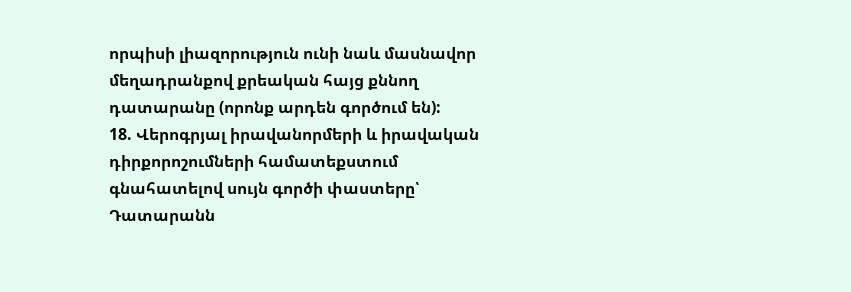որպիսի լիազորություն ունի նաև մասնավոր մեղադրանքով քրեական հայց քննող դատարանը (որոնք արդեն գործում են):
18. Վերոգրյալ իրավանորմերի և իրավական դիրքորոշումների համատեքստում գնահատելով սույն գործի փաստերը՝ Դատարանն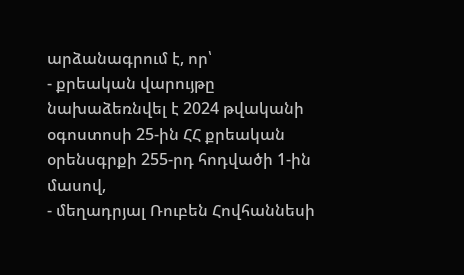արձանագրում է, որ՝
- քրեական վարույթը նախաձեռնվել է 2024 թվականի օգոստոսի 25-ին ՀՀ քրեական օրենսգրքի 255-րդ հոդվածի 1-ին մասով,
- մեղադրյալ Ռուբեն Հովհաննեսի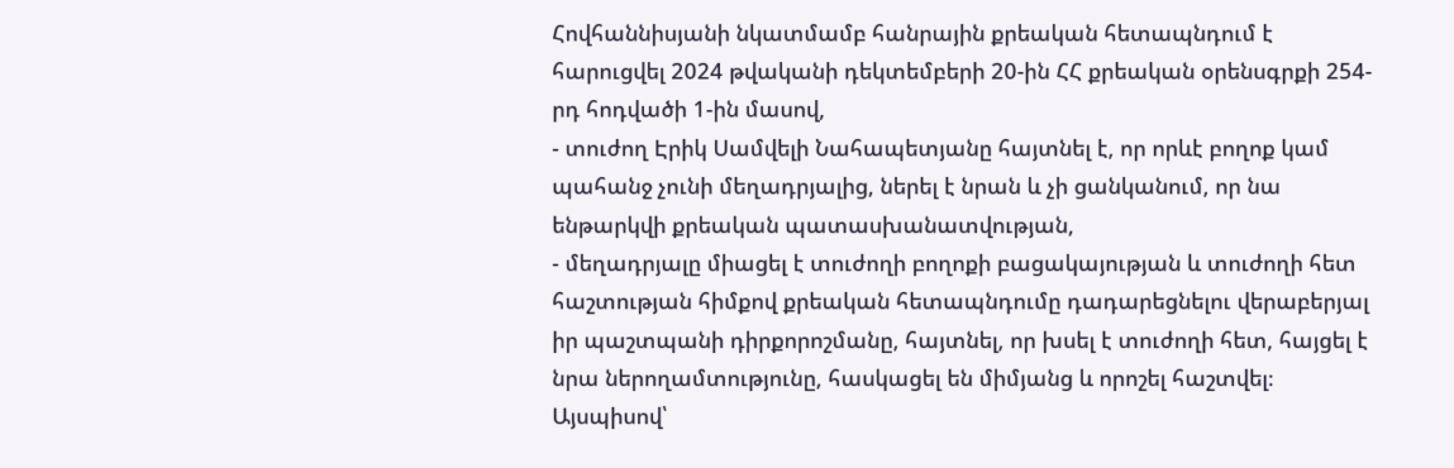Հովհաննիսյանի նկատմամբ հանրային քրեական հետապնդում է հարուցվել 2024 թվականի դեկտեմբերի 20-ին ՀՀ քրեական օրենսգրքի 254-րդ հոդվածի 1-ին մասով,
- տուժող Էրիկ Սամվելի Նահապետյանը հայտնել է, որ որևէ բողոք կամ պահանջ չունի մեղադրյալից, ներել է նրան և չի ցանկանում, որ նա ենթարկվի քրեական պատասխանատվության,
- մեղադրյալը միացել է տուժողի բողոքի բացակայության և տուժողի հետ հաշտության հիմքով քրեական հետապնդումը դադարեցնելու վերաբերյալ իր պաշտպանի դիրքորոշմանը, հայտնել, որ խսել է տուժողի հետ, հայցել է նրա ներողամտությունը, հասկացել են միմյանց և որոշել հաշտվել։
Այսպիսով՝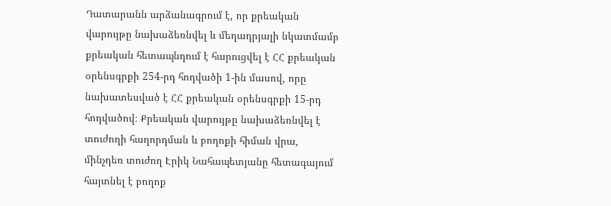Դատարանն արձանագրում է, որ քրեական վարույթը նախաձեռնվել և մեղադրյալի նկատմամբ քրեական հետապնդում է հարուցվել է ՀՀ քրեական օրենսգրքի 254-րդ հոդվածի 1-ին մասով, որը նախատեսված է ՀՀ քրեական օրենսգրքի 15-րդ հոդվածով։ Քրեական վարույթը նախաձեռնվել է տուժողի հաղորդման և բողոքի հիման վրա, մինչդեռ տուժող Էրիկ Նահապետյանը հետագայում հայտնել է բողոք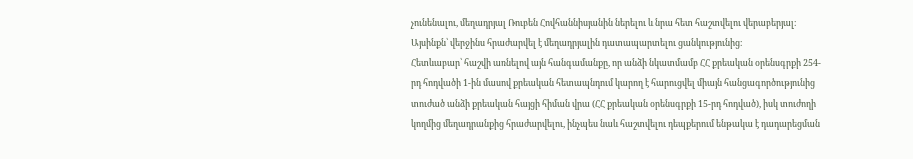չունենալու, մեղադրյալ Ռուբեն Հովհաննիսյանին ներելու և նրա հետ հաշտվելու վերաբերյալ։ Այսինքն՝ վերջինս հրաժարվել է մեղադրյալին դատապարտելու ցանկությունից։
Հետևաբար՝ հաշվի առնելով այն հանգամանքը, որ անձի նկատմամբ ՀՀ քրեական օրենսգրքի 254-րդ հոդվածի 1-ին մասով քրեական հետապնդում կարող է հարուցվել միայն հանցագործությունից տուժած անձի քրեական հայցի հիման վրա (ՀՀ քրեական օրենսգրքի 15-րդ հոդված), իսկ տուժողի կողմից մեղադրանքից հրաժարվելու, ինչպես նաև հաշտվելու դեպքերում ենթակա է դադարեցման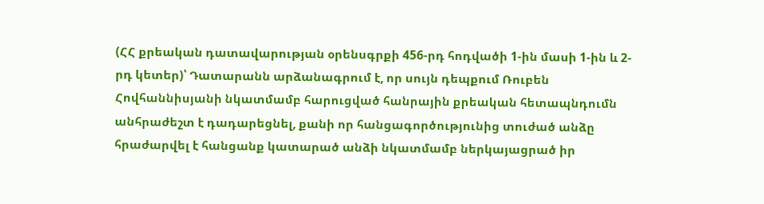(ՀՀ քրեական դատավարության օրենսգրքի 456-րդ հոդվածի 1-ին մասի 1-ին և 2-րդ կետեր)՝ Դատարանն արձանագրում է, որ սույն դեպքում Ռուբեն Հովհաննիսյանի նկատմամբ հարուցված հանրային քրեական հետապնդումն անհրաժեշտ է դադարեցնել, քանի որ հանցագործությունից տուժած անձը հրաժարվել է հանցանք կատարած անձի նկատմամբ ներկայացրած իր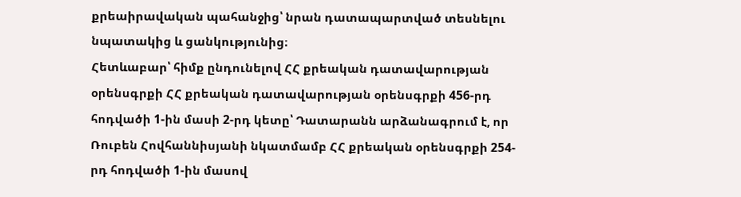քրեաիրավական պահանջից՝ նրան դատապարտված տեսնելու նպատակից և ցանկությունից։
Հետևաբար՝ հիմք ընդունելով ՀՀ քրեական դատավարության օրենսգրքի ՀՀ քրեական դատավարության օրենսգրքի 456-րդ հոդվածի 1-ին մասի 2-րդ կետը՝ Դատարանն արձանագրում է, որ Ռուբեն Հովհաննիսյանի նկատմամբ ՀՀ քրեական օրենսգրքի 254-րդ հոդվածի 1-ին մասով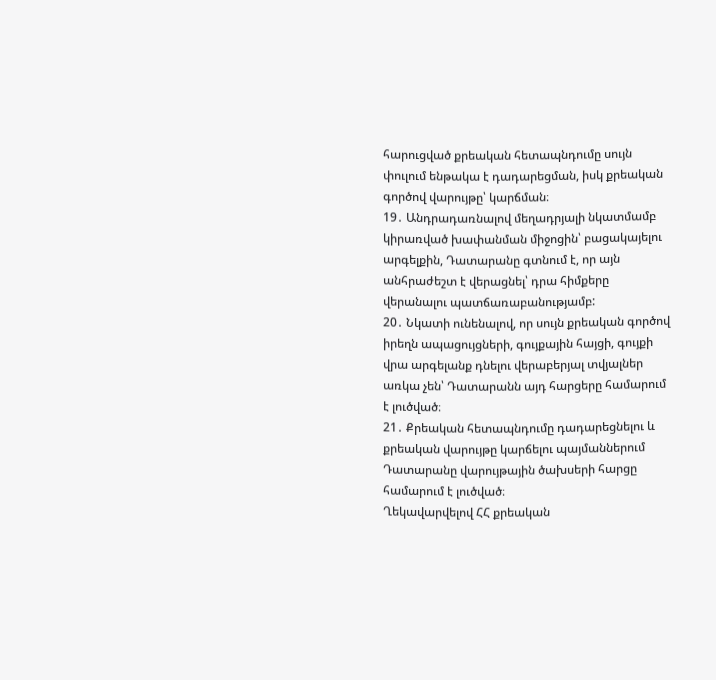հարուցված քրեական հետապնդումը սույն փուլում ենթակա է դադարեցման, իսկ քրեական գործով վարույթը՝ կարճման։
19․ Անդրադառնալով մեղադրյալի նկատմամբ կիրառված խափանման միջոցին՝ բացակայելու արգելքին, Դատարանը գտնում է, որ այն անհրաժեշտ է վերացնել՝ դրա հիմքերը վերանալու պատճառաբանությամբ:
20․ Նկատի ունենալով, որ սույն քրեական գործով իրեղն ապացույցների, գույքային հայցի, գույքի վրա արգելանք դնելու վերաբերյալ տվյալներ առկա չեն՝ Դատարանն այդ հարցերը համարում է լուծված։
21․ Քրեական հետապնդումը դադարեցնելու և քրեական վարույթը կարճելու պայմաններում Դատարանը վարույթային ծախսերի հարցը համարում է լուծված։
Ղեկավարվելով ՀՀ քրեական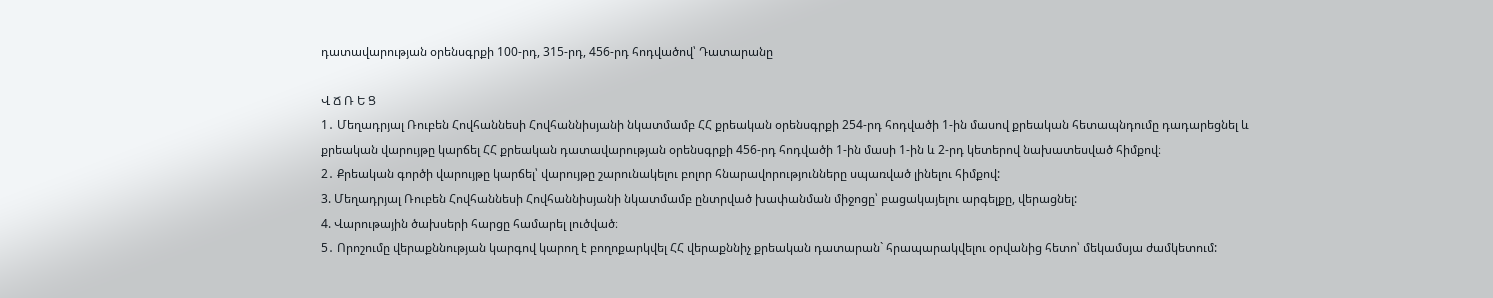դատավարության օրենսգրքի 100-րդ, 315-րդ, 456-րդ հոդվածով՝ Դատարանը

Վ Ճ Ռ Ե Ց
1․ Մեղադրյալ Ռուբեն Հովհաննեսի Հովհաննիսյանի նկատմամբ ՀՀ քրեական օրենսգրքի 254-րդ հոդվածի 1-ին մասով քրեական հետապնդումը դադարեցնել և քրեական վարույթը կարճել ՀՀ քրեական դատավարության օրենսգրքի 456-րդ հոդվածի 1-ին մասի 1-ին և 2-րդ կետերով նախատեսված հիմքով։
2․ Քրեական գործի վարույթը կարճել՝ վարույթը շարունակելու բոլոր հնարավորությունները սպառված լինելու հիմքով:
3. Մեղադրյալ Ռուբեն Հովհաննեսի Հովհաննիսյանի նկատմամբ ընտրված խափանման միջոցը՝ բացակայելու արգելքը, վերացնել:
4. Վարութային ծախսերի հարցը համարել լուծված։
5․ Որոշումը վերաքննության կարգով կարող է բողոքարկվել ՀՀ վերաքննիչ քրեական դատարան` հրապարակվելու օրվանից հետո՝ մեկամսյա ժամկետում: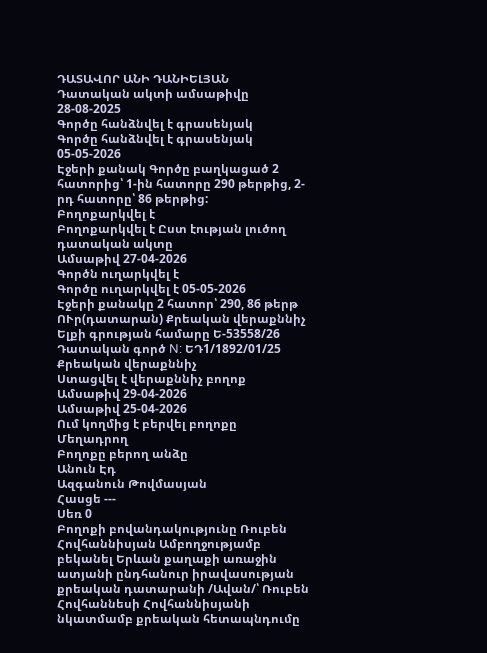ԴԱՏԱՎՈՐ ԱՆԻ ԴԱՆԻԵԼՅԱՆ
Դատական ակտի ամսաթիվը 28-08-2025
Գործը հանձնվել է գրասենյակ
Գործը հանձնվել է գրասենյակ 05-05-2026
Էջերի քանակ Գործը բաղկացած 2 հատորից՝ 1-ին հատորը 290 թերթից, 2-րդ հատորը՝ 86 թերթից:
Բողոքարկվել է
Բողոքարկվել է Ըստ էության լուծող դատական ակտը
Ամսաթիվ 27-04-2026
Գործն ուղարկվել է
Գործը ուղարկվել է 05-05-2026
Էջերի քանակը 2 հատոր՝ 290, 86 թերթ
ՈՒր(դատարան) Քրեական վերաքննիչ
Ելքի գրության համարը Ե-53558/26
Դատական գործ N: ԵԴ1/1892/01/25
Քրեական վերաքննիչ
Ստացվել է վերաքննիչ բողոք
Ամսաթիվ 29-04-2026
Ամսաթիվ 25-04-2026
Ում կողմից է բերվել բողոքը Մեղադրող
Բողոքը բերող անձը
Անուն Էդ
Ազգանուն Թովմասյան
Հասցե ---
Սեռ 0
Բողոքի բովանդակությունը Ռուբեն Հովհաննիսյան Ամբողջությամբ բեկանել Երևան քաղաքի առաջին ատյանի ընդհանուր իրավասության քրեական դատարանի /Ավան/՝ Ռուբեն Հովհաննեսի Հովհաննիսյանի նկատմամբ քրեական հետապնդումը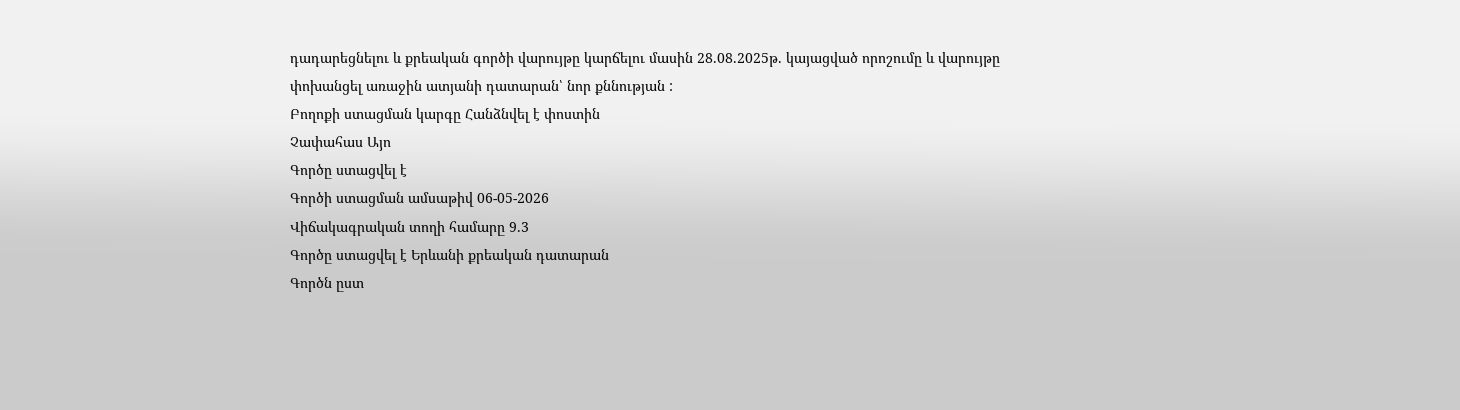դադարեցնելու և քրեական գործի վարույթը կարճելու մասին 28.08.2025թ. կայացված որոշումը և վարույթը փոխանցել առաջին ատյանի դատարան՝ նոր քննության :
Բողոքի ստացման կարգը Հանձնվել է փոստին
Չափահաս Այո
Գործը ստացվել է
Գործի ստացման ամսաթիվ 06-05-2026
Վիճակագրական տողի համարը 9.3
Գործը ստացվել է Երևանի քրեական դատարան
Գործն ըստ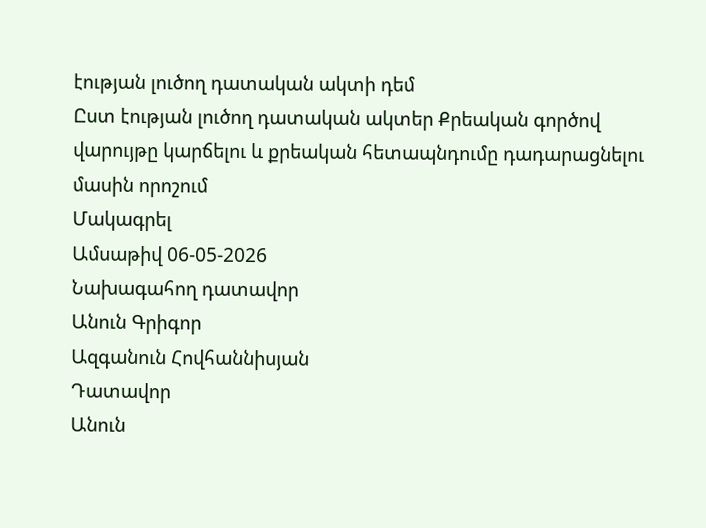էության լուծող դատական ակտի դեմ
Ըստ էության լուծող դատական ակտեր Քրեական գործով վարույթը կարճելու և քրեական հետապնդումը դադարացնելու մասին որոշում
Մակագրել
Ամսաթիվ 06-05-2026
Նախագահող դատավոր
Անուն Գրիգոր
Ազգանուն Հովհաննիսյան
Դատավոր
Անուն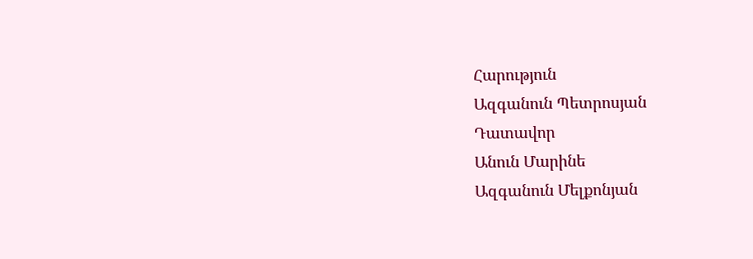Հարություն
Ազգանուն Պետրոսյան
Դատավոր
Անուն Մարինե
Ազգանուն Մելքոնյան